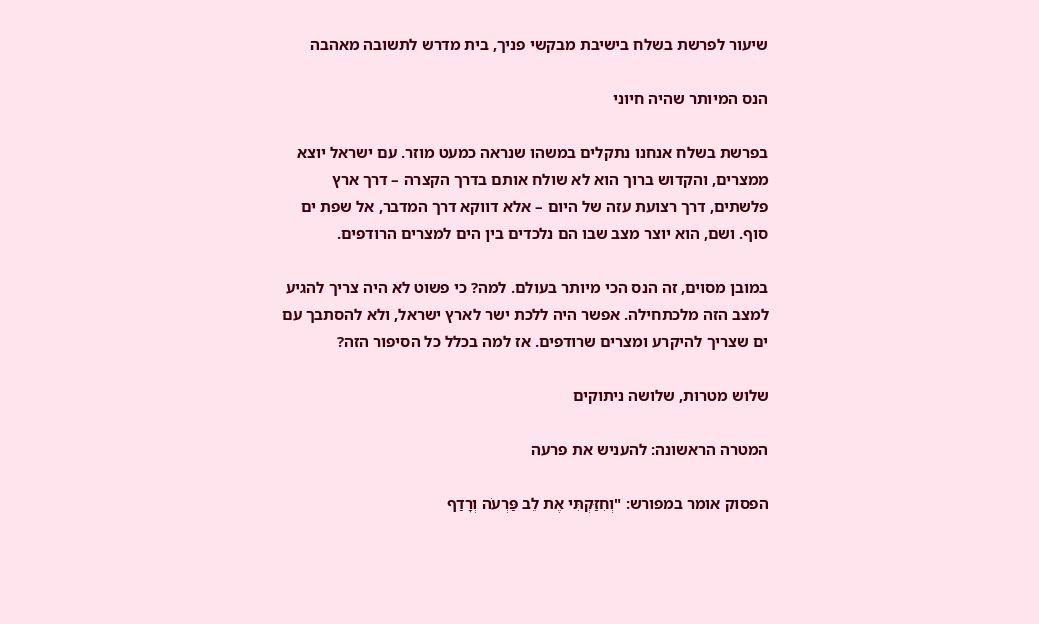שיעור לפרשת בשלח בישיבת מבקשי פניך, בית מדרש לתשובה מאהבה

הנס המיותר שהיה חיוני

בפרשת בשלח אנחנו נתקלים במשהו שנראה כמעט מוזר. עם ישראל יוצא ממצרים, והקדוש ברוך הוא לא שולח אותם בדרך הקצרה – דרך ארץ פלשתים, דרך רצועת עזה של היום – אלא דווקא דרך המדבר, אל שפת ים סוף. ושם, הוא יוצר מצב שבו הם נלכדים בין הים למצרים הרודפים.

במובן מסוים, זה הנס הכי מיותר בעולם. למה? כי פשוט לא היה צריך להגיע למצב הזה מלכתחילה. אפשר היה ללכת ישר לארץ ישראל, ולא להסתבך עם ים שצריך להיקרע ומצרים שרודפים. אז למה בכלל כל הסיפור הזה?

שלוש מטרות, שלושה ניתוקים

המטרה הראשונה: להעניש את פרעה

הפסוק אומר במפורש: "וְחִזַּקְתִּי אֶת לֵב פַּרְעֹה וְרָדַף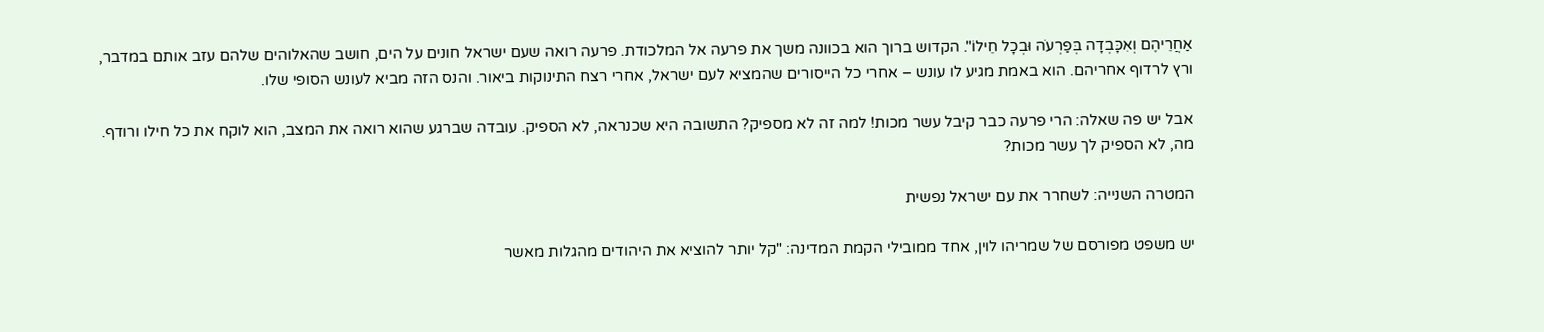אַחֲרֵיהֶם וְאִכָּבְדָה בְּפַרְעֹה וּבְכָל חֵילוֹ". הקדוש ברוך הוא בכוונה משך את פרעה אל המלכודת. פרעה רואה שעם ישראל חונים על הים, חושב שהאלוהים שלהם עזב אותם במדבר, ורץ לרדוף אחריהם. הוא באמת מגיע לו עונש – אחרי כל הייסורים שהמציא לעם ישראל, אחרי רצח התינוקות ביאור. והנס הזה מביא לעונש הסופי שלו.

אבל יש פה שאלה: הרי פרעה כבר קיבל עשר מכות! למה זה לא מספיק? התשובה היא שכנראה, לא הספיק. עובדה שברגע שהוא רואה את המצב, הוא לוקח את כל חילו ורודף. מה, לא הספיק לך עשר מכות?

המטרה השנייה: לשחרר את עם ישראל נפשית

יש משפט מפורסם של שמריהו לוין, אחד ממובילי הקמת המדינה: "קל יותר להוציא את היהודים מהגלות מאשר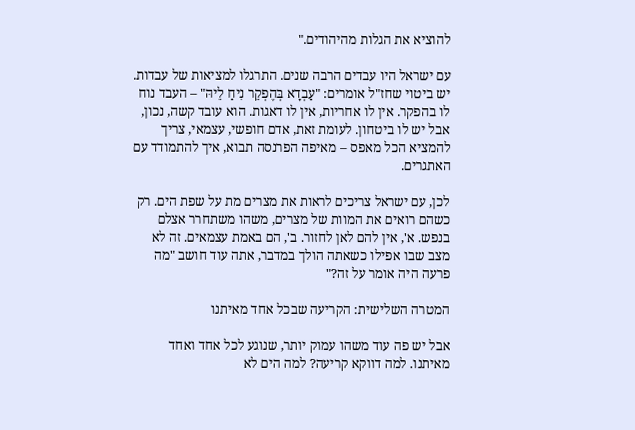להוציא את הגלות מהיהודים."

עם ישראל היו עבדים הרבה שנים. התרגלו למציאות של עבדות. יש ביטוי שחז"ל אומרים: "עַבְדָא בְּהֶפְקֵר נִיחַ לֵיהּ" – העבד נוח לו בהפקר. אין לו אחריות, אין לו דאגות. הוא עובד קשה, נכון, אבל יש לו ביטחון. לעומת זאת, אדם חופשי, עצמאי, צריך להמציא הכל מאפס – מאיפה הפרנסה תבוא, איך להתמודד עם האתגרים.

לכן, עם ישראל צריכים לראות את מצרים מת על שפת הים. רק כשהם רואים את המוות של מצרים, משהו משתחרר אצלם בנפש. א', אין להם לאן לחזור. ב', הם באמת עצמאים. זה לא מצב שבו אפילו כשאתה הולך במדבר, אתה עוד חושב "מה פרעה היה אומר על זה?"

המטרה השלישית: הקריעה שבכל אחד מאיתנו

אבל יש פה עוד משהו עמוק יותר, שנוגע לכל אחד ואחד מאיתנו. למה דווקא קריעה? למה הים לא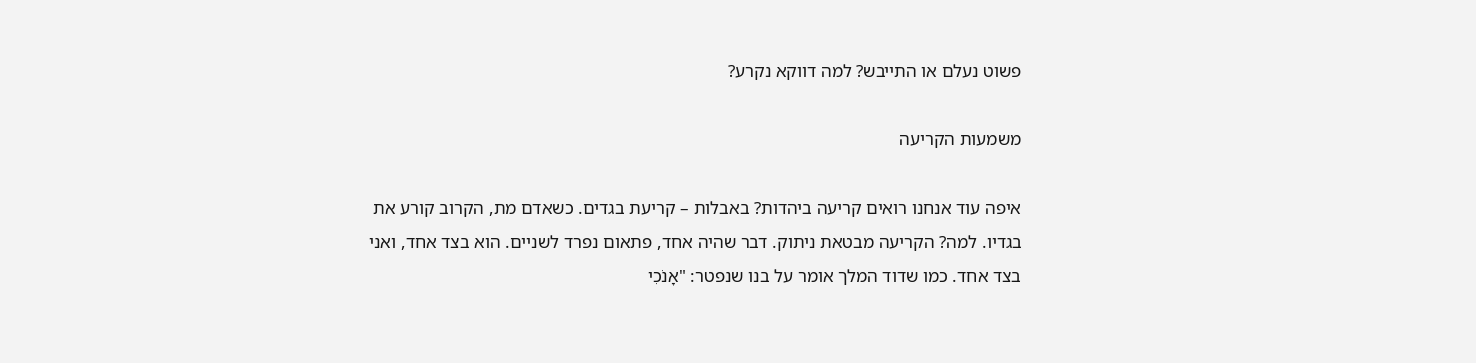פשוט נעלם או התייבש? למה דווקא נקרע?

משמעות הקריעה

איפה עוד אנחנו רואים קריעה ביהדות? באבלות – קריעת בגדים. כשאדם מת, הקרוב קורע את בגדיו. למה? הקריעה מבטאת ניתוק. דבר שהיה אחד, פתאום נפרד לשניים. הוא בצד אחד, ואני בצד אחד. כמו שדוד המלך אומר על בנו שנפטר: "אָנֹכִי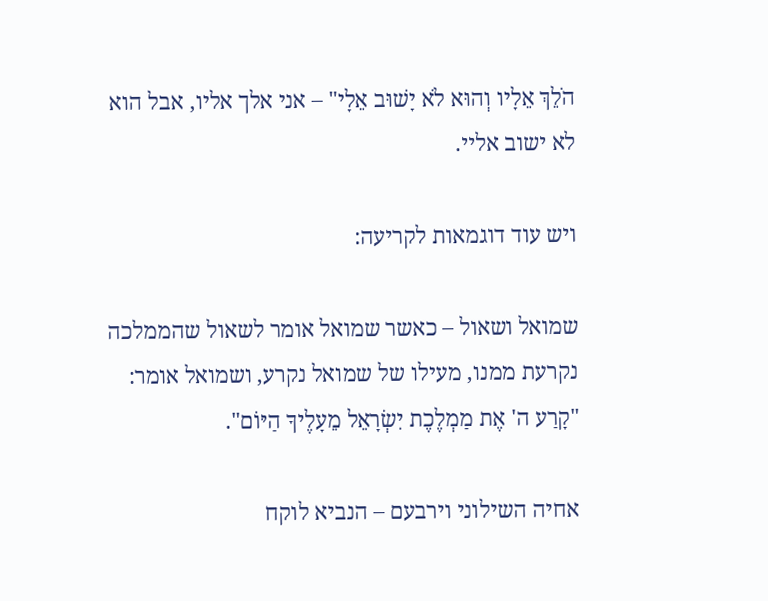הֹלֵךְ אֵלָיו וְהוּא לֹא יָשׁוּב אֵלָי" – אני אלך אליו, אבל הוא לא ישוב אליי.

ויש עוד דוגמאות לקריעה:

שמואל ושאול – כאשר שמואל אומר לשאול שהממלכה נקרעת ממנו, מעילו של שמואל נקרע, ושמואל אומר: "קָרַע ה' אֶת מַמְלֶכֶת יִשְׂרָאֵל מֵעָלֶיךָ הַיּוֹם".

אחיה השילוני וירבעם – הנביא לוקח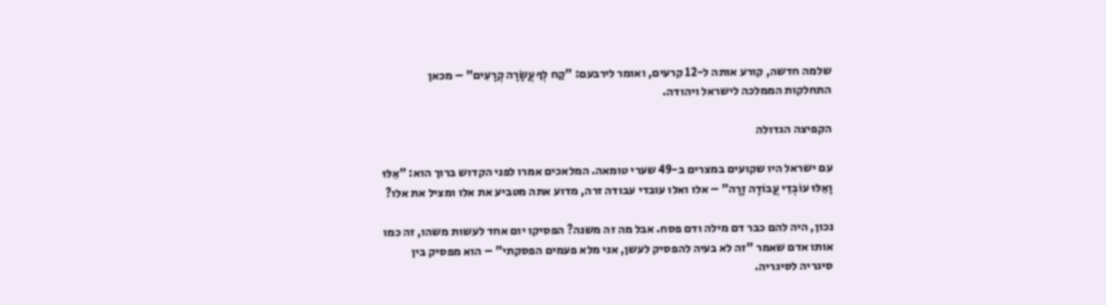שלמה חדשה, קורע אותה ל-12 קרעים, ואומר לירבעם: "קַח לְךָ עֲשָׂרָה קְרָעִים" – מכאן התחלקות הממלכה לישראל ויהודה.

הקפיצה הגדולה

עם ישראל היו שקועים במצרים ב-49 שערי טומאה. המלאכים אמרו לפני הקדוש ברוך הוא: "אֵלּוּ וָאֵלּוּ עוֹבְדֵי עֲבוֹדָה זָרָה" – אלו ואלו עובדי עבודה זרה, מדוע אתה מטביע את אלו ומציל את אלו?

נכון, היה להם כבר דם מילה ודם פסח. אבל מה זה משנה? הפסיקו יום אחד לעשות משהו, זה כמו אותו אדם שאמר "זה לא בעיה להפסיק לעשן, אני מלא פעמים הפסקתי" – הוא מפסיק בין סיגריה לסיגריה.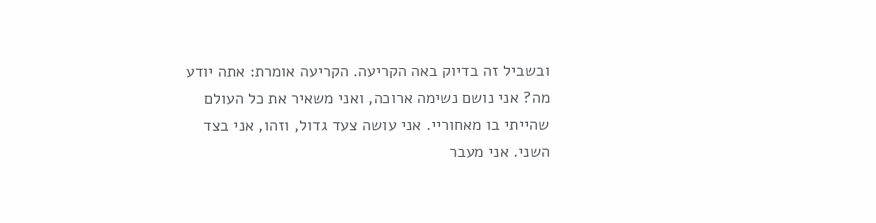ובשביל זה בדיוק באה הקריעה. הקריעה אומרת: אתה יודע מה? אני נושם נשימה ארוכה, ואני משאיר את כל העולם שהייתי בו מאחוריי. אני עושה צעד גדול, וזהו, אני בצד השני. אני מעבר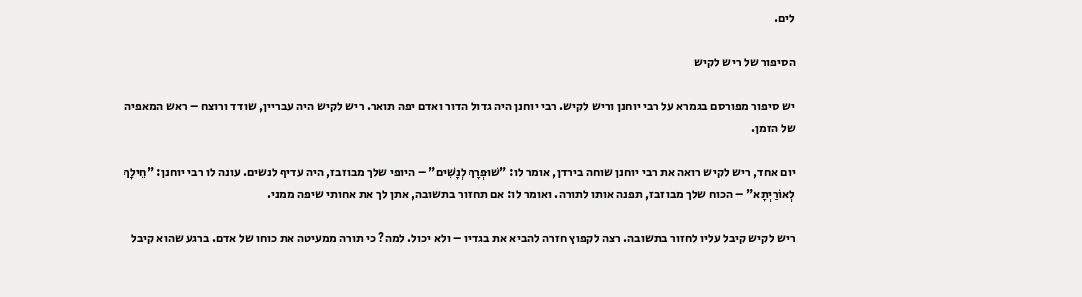לים.

הסיפור של ריש לקיש

יש סיפור מפורסם בגמרא על רבי יוחנן וריש לקיש. רבי יוחנן היה גדול הדור ואדם יפה תואר. ריש לקיש היה עבריין, שודד ורוצח – ראש המאפיה של הזמן.

יום אחד, ריש לקיש רואה את רבי יוחנן שוחה בירדן, אומר לו: "שׁוּפְרָךְ לְנָשִׁים" – היופי שלך מבוזבז, היה עדיף לנשים. עונה לו רבי יוחנן: "חֵילָךְ לְאוֹרַיְתָא" – הכוח שלך מבוזבז, תפנה אותו לתורה. ואומר לו: אם תחזור בתשובה, אתן לך את אחותי שיפה ממני.

ריש לקיש קיבל עליו לחזור בתשובה. רצה לקפוץ חזרה להביא את בגדיו – ולא יכול. למה? כי תורה ממעיטה את כוחו של אדם. ברגע שהוא קיבל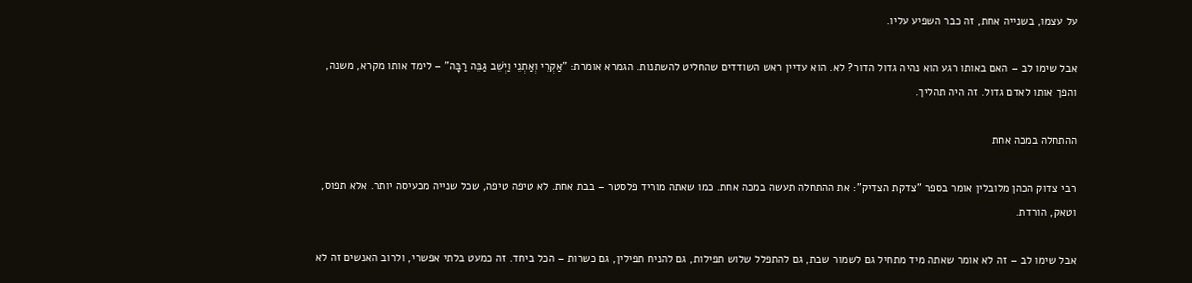על עצמו, בשנייה אחת, זה כבר השפיע עליו.

אבל שימו לב – האם באותו רגע הוא נהיה גדול הדור? לא. הוא עדיין ראש השודדים שהחליט להשתנות. הגמרא אומרת: "אַקְרֵי וְאַתְנֵי וַיְשֵׁב גַּבֵּה רַבָּה" – לימד אותו מקרא, משנה, והפך אותו לאדם גדול. זה היה תהליך.

ההתחלה במכה אחת

רבי צדוק הכהן מלובלין אומר בספר "צדקת הצדיק": את ההתחלה תעשה במכה אחת. כמו שאתה מוריד פלסטר – בבת אחת. לא טיפה טיפה, שכל שנייה מכעיסה יותר. אלא תפוס, וטאק, הורדת.

אבל שימו לב – זה לא אומר שאתה מיד מתחיל גם לשמור שבת, גם להתפלל שלוש תפילות, גם להניח תפילין, גם כשרות – הכל ביחד. זה כמעט בלתי אפשרי, ולרוב האנשים זה לא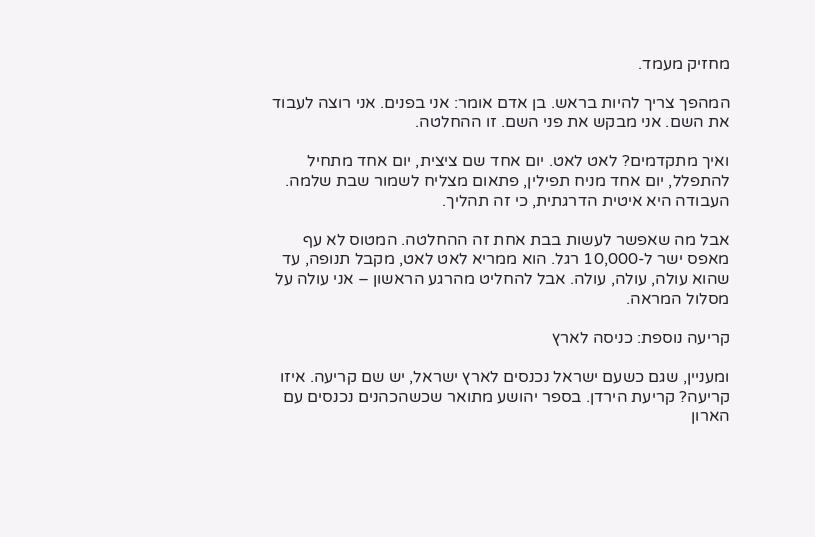מחזיק מעמד.

המהפך צריך להיות בראש. בן אדם אומר: אני בפנים. אני רוצה לעבוד את השם. אני מבקש את פני השם. זו ההחלטה.

ואיך מתקדמים? לאט לאט. יום אחד שם ציצית, יום אחד מתחיל להתפלל, יום אחד מניח תפילין, פתאום מצליח לשמור שבת שלמה. העבודה היא איטית הדרגתית, כי זה תהליך.

אבל מה שאפשר לעשות בבת אחת זה ההחלטה. המטוס לא עף מאפס ישר ל-10,000 רגל. הוא ממריא לאט לאט, מקבל תנופה, עד שהוא עולה, עולה, עולה. אבל להחליט מהרגע הראשון – אני עולה על מסלול המראה.

קריעה נוספת: כניסה לארץ

ומעניין, שגם כשעם ישראל נכנסים לארץ ישראל, יש שם קריעה. איזו קריעה? קריעת הירדן. בספר יהושע מתואר שכשהכהנים נכנסים עם הארון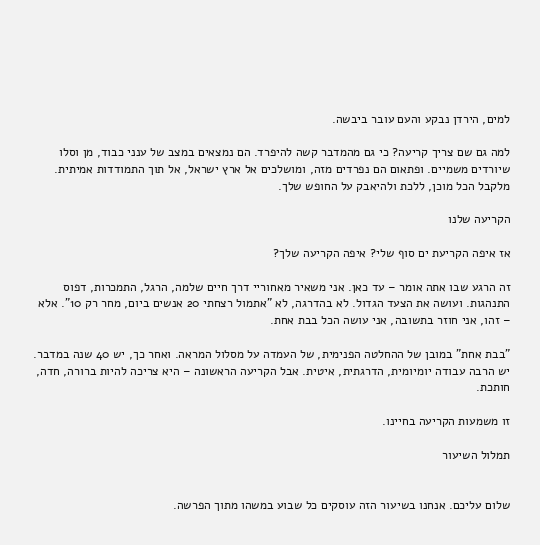למים, הירדן נבקע והעם עובר ביבשה.

למה גם שם צריך קריעה? כי גם מהמדבר קשה להיפרד. הם נמצאים במצב של ענני כבוד, מן וסלו שיורדים משמיים. ופתאום הם נפרדים מזה, ומושלכים אל ארץ ישראל, אל תוך התמודדות אמיתית. מלקבל הכל מוכן, ללכת ולהיאבק על החופש שלך.

הקריעה שלנו

אז איפה הקריעת ים סוף שלי? איפה הקריעה שלך?

זה הרגע שבו אתה אומר – עד כאן. אני משאיר מאחוריי דרך חיים שלמה, הרגל, התמכרות, דפוס התנהגות. ועושה את הצעד הגדול. לא בהדרגה, לא "אתמול רצחתי 20 אנשים ביום, מחר רק 10". אלא – זהו, אני חוזר בתשובה, אני עושה הכל בבת אחת.

"בבת אחת" במובן של ההחלטה הפנימית, של העמדה על מסלול המראה. ואחר כך, יש 40 שנה במדבר. יש הרבה עבודה יומיומית, הדרגתית, איטית. אבל הקריעה הראשונה – היא צריכה להיות ברורה, חדה, חותכת.

זו משמעות הקריעה בחיינו.

תמלול השיעור


שלום עליכם. אנחנו בשיעור הזה עוסקים כל שבוע במשהו מתוך הפרשה.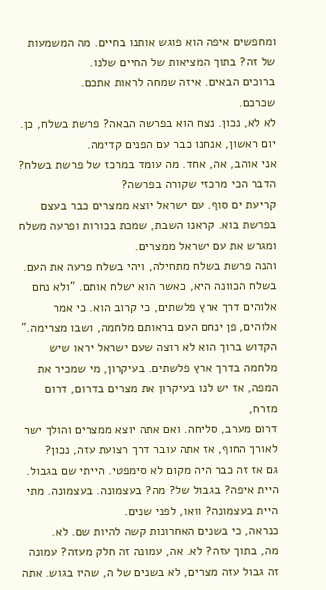ומחפשים איפה הוא פוגש אותנו בחיים. מה המשמעות של זה? בתוך המציאות של החיים שלנו.
ברוכים הבאים. איזה שמחה לראות אתכם.
שכרכם.
לא לא, נכון. נצח הוא בפרשה הבאה? פרשת בשלח, כן. יום ראשון, אנחנו כבר עם הפנים קדימה.
אני אוהב, אה, אחד. מה עומד במרכז של פרשת בשלח? הדבר הכי מרכזי שקורה בפרשה?
קריעת ים סוף. עם ישראל יוצא ממצרים כבר בעצם בפרשת בוא. קראנו השבת, שמכת בכורות ופרעה משלח ומגרש את עם ישראל ממצרים.
והנה פרשת בשלח מתחילה, ויהי בשלח פרעה את העם. בשלח הכוונה היא, כאשר הוא ישלח אותם. "ולא נחם אלוהים דרך ארץ פלשתים, כי קרוב הוא. כי אמר אלוהים, פן ינחם העם בראותם מלחמה, ושבו מצרימה." הקדוש ברוך הוא לא רוצה שעם ישראל יראו שיש מלחמה בדרך ארץ פלשתים. בעיקרון, מי שמכיר את המפה, אז יש לנו בעיקרון את מצרים בדרום, דרום מזרח,
דרום מערב, סליחה. ואם אתה יוצא ממצרים והולך ישר לאורך החוף, אז אתה עובר דרך רצועת עזה, נכון?
גם אז זה כבר היה מקום לא סימפטי. הייתי שם בגבול. היית איפה? בגבול של? מה? בעצמונה. בעצמונה. מתי היית בעצמונה? וואו, לפני שנים.
כנראה, כי בשנים האחרונות קשה להיות שם. לא.
מה, בתוך עזה? לא. אה, עמונה זה חלק מעזה? עמונה זה גבול עזה מצרים, לא בשנים של ה, שהיו בגוש. אתה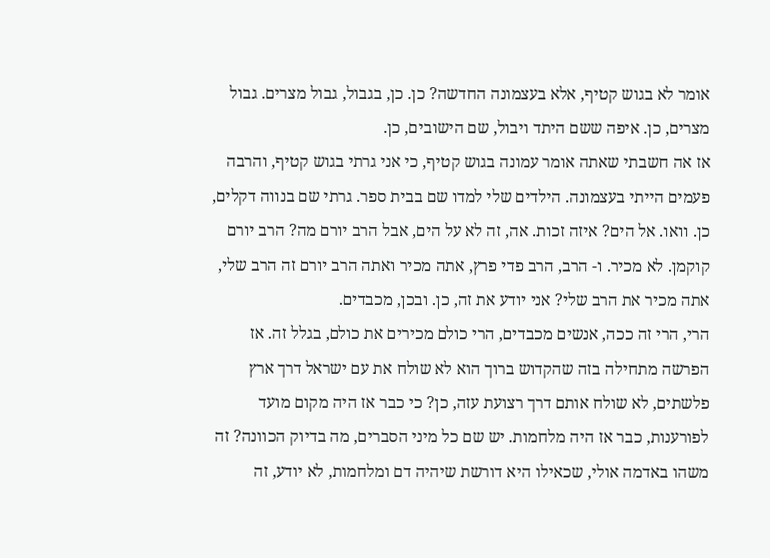אומר לא בגוש קטיף, אלא בעצמונה החדשה? כן. כן, בגבול, גבול מצרים. גבול מצרים, כן. איפה ששם היתד ויבול, שם הישובים, כן.
אז אה חשבתי שאתה אומר עמונה בגוש קטיף, כי אני גרתי בגוש קטיף, והרבה פעמים הייתי בעצמונה. הילדים שלי למדו שם בבית ספר. גרתי שם בנווה דקלים, כן. וואו. אל הים? איזה זכות. אה, זה לא על הים, אבל הרב יורם מה? הרב יורם קוקמן. לא מכיר. ו- הרב, הרב פדי פרץ, אתה מכיר ואתה הרב יורם זה הרב שלי, אתה מכיר את הרב שלי? אני יודע את זה, כן. ובכן, מכבדים.
הרי, הרי זה ככה, אנשים מכבדים, הרי כולם מכירים את כולם, בגלל זה. אז הפרשה מתחילה בזה שהקדוש ברוך הוא לא שולח את עם ישראל דרך ארץ פלשתים, לא שולח אותם דרך רצועת עזה, כן? כי כבר אז היה מקום מועד לפורענות, כבר אז היה מלחמות. יש שם כל מיני הסברים, מה בדיוק הכוונה? זה משהו באדמה אולי, שכאילו היא דורשת שיהיה דם ומלחמות, לא יודע, זה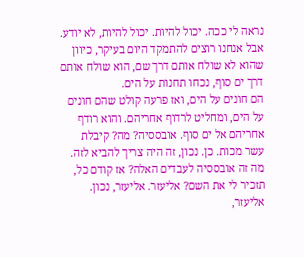נראה לי ככה. יכול להיות. יכול להיות, לא יודע. אבל אנחנו רוצים להתמקד היום בעיקר, כיוון שהוא לא שולח אותם דרך שם, הוא שולח אותם דרך ים סוף, נכחו תחנות על הים.
הם חונים על הים, ואז פרעה קולט שהם חונים על הים, ומחליט לרדוף אחריהם. והוא רודף אחריהם אל ים סוף. אובססיה? מה? קיבלת עשר מכות. כן. נכון, זה היה צריך להביא לזה. מה זה אובססיה לעבדים האלה? אז קודם כל, תזכיר לי את השם? אליעזר. אליעזר, נכון. אליעזר,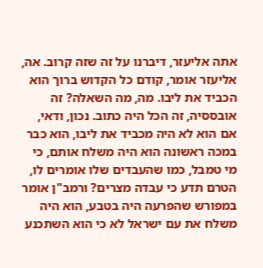אתה אליעזר, דיברנו על זה שזה קרוב. אה, אליעזר אומר, קודם כל הקדוש ברוך הוא הכביד את ליבו. מה, מה השאלה? זה אובססיה, זה הכל היה כתוב. נכון, ודאי, אם הוא לא היה מכביד את ליבו, הוא כבר במכה ראשונה הוא היה משלח אותם, כי מי טמבל, כמו שהעבדים שלו אומרים לו, הטרם תדע כי עבדה מצרים? ורמב"ן אומר במפורש שהפרעה היה בטבע, הוא היה משלח את עם ישראל לא כי הוא השתכנע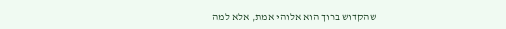שהקדוש ברוך הוא אלוהי אמת, אלא למה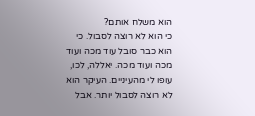הוא משלח אותם?
כי הוא לא רוצה לסבול. כי הוא כבר סובל עוד מכה ועוד מכה ועוד מכה. יאללה, לכו, עופו לי מהעיניים. העיקר הוא לא רוצה לסבול יותר. אבל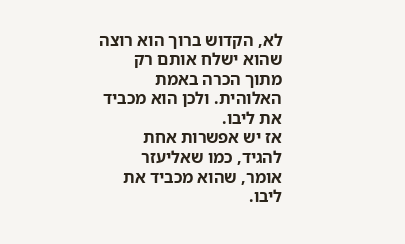לא, הקדוש ברוך הוא רוצה שהוא ישלח אותם רק מתוך הכרה באמת האלוהית. ולכן הוא מכביד את ליבו.
אז יש אפשרות אחת להגיד, כמו שאליעזר אומר, שהוא מכביד את ליבו.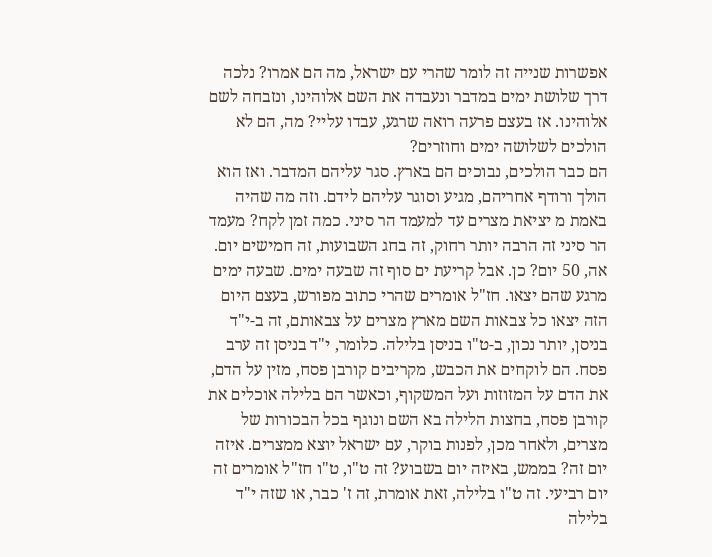אפשרות שנייה זה לומר שהרי עם ישראל, מה הם אמרו? נלכה דרך שלושת ימים במדבר ונעבדה את השם אלוהינו, ונזבחה לשם אלוהינו. אז בעצם פרעה רואה שרגע, עבדו עליי? מה, הם לא הולכים לשלושה ימים וחוזרים?
הם כבר הולכים, נבוכים הם בארץ. סגר עליהם המדבר. ואז הוא הולך ורודף אחריהם, מגיע וסוגר עליהם לידם. וזה מה שהיה באמת מ יציאת מצרים עד למעמד הר סיני. כמה זמן לקח? מעמד הר סיני זה הרבה יותר רחוק, זה בחג השבועות, זה חמישים יום. אה, 50 יום? כן. אבל קריעת ים סוף זה שבעה ימים. שבעה ימים מרגע שהם יצאו. חז"ל אומרים שהרי כתוב מפורש, בעצם היום הזה יצאו כל צבאות השם מארץ מצרים על צבאותם, זה ב-י"ד בניסן, יותר נכון, ב-ט"ו בניסן בלילה. כלומר, י"ד בניסן זה ערב פסח. הם לוקחים את הכבש, מקריבים קורבן פסח, מזין על הדם, את הדם על המזוזות ועל המשקוף, וכאשר הם בלילה אוכלים את קורבן פסח, בחצות הלילה בא השם ונוגף בכל הבכורות של מצרים, ולאחר מכן, לפנות בוקר, עם ישראל יוצא ממצרים. איזה יום זה? בממש, באיזה יום בשבוע? זה ט"ו, ט"ו חז"ל אומרים זה יום רביעי. זה ט"ו בלילה, זאת אומרת, זה ז' כבר, או שזה י"ד בלילה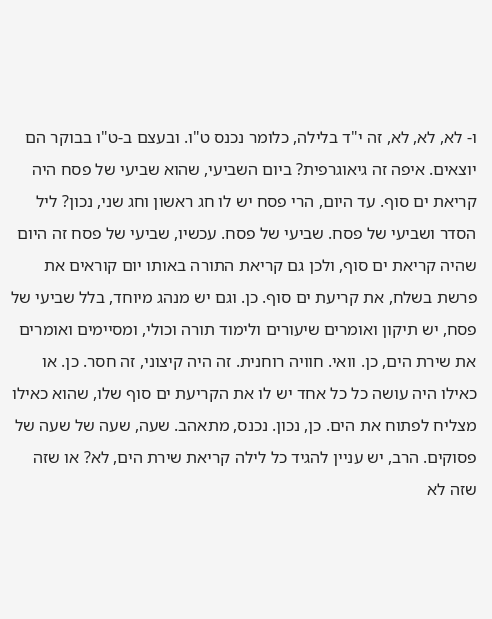ו- לא, לא, לא, זה י"ד בלילה, כלומר נכנס ט"ו. ובעצם ב-ט"ו בבוקר הם יוצאים. איפה זה גיאוגרפית? ביום השביעי, שהוא שביעי של פסח היה קריאת ים סוף. עד היום, הרי פסח יש לו חג ראשון וחג שני, נכון? ליל הסדר ושביעי של פסח. שביעי של פסח. עכשיו, שביעי של פסח זה היום שהיה קריאת ים סוף, ולכן גם קריאת התורה באותו יום קוראים את פרשת בשלח, את קריעת ים סוף. כן. וגם יש מנהג מיוחד, בלל שביעי של פסח, יש תיקון ואומרים שיעורים ולימוד תורה וכולי, ומסיימים ואומרים את שירת הים, כן. וואי. חוויה רוחנית. זה היה קיצוני, זה חסר. כן. או כאילו היה עושה כל כל אחד יש לו את הקריעת ים סוף שלו, שהוא כאילו מצליח לפתוח את הים. כן, נכון. נכנס, מתאהב. שעה, שעה של שעה של פסוקים. הרב, יש עניין להגיד כל לילה קריאת שירת הים, לא? או שזה שזה לא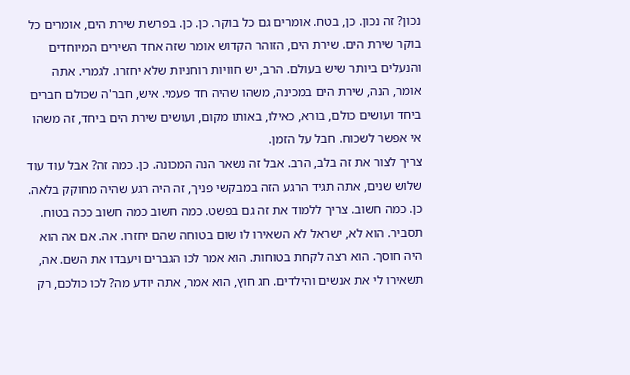נכון? זה נכון. כן, בטח. אומרים גם כל בוקר. כן. כן. בפרשת שירת הים, אומרים כל בוקר שירת הים. שירת הים, הזוהר הקדוש אומר שזה אחד השירים המיוחדים והנעלים ביותר שיש בעולם. הרב, יש חוויות רוחניות שלא יחזרו. לגמרי. אתה אומר, הנה, שירת הים במכינה, משהו שהיה חד פעמי. איש, חבר'ה שכולם חברים ביחד ועושים כולם, בורא, כאילו, באותו מקום, ועושים שירת הים ביחד, זה משהו אי אפשר לשכוח. חבל על הזמן.
צריך לצור את זה בלב, הרב. אבל זה נשאר הנה המכונה. כן. כמה זה? אבל עוד עוד שלוש שנים, אתה תגיד הרגע הזה במבקשי פניך, זה היה רגע שהיה מחוקק בלאה.
כן. כמה חשוב. צריך ללמוד את זה גם בפשט. כמה חשוב כמה חשוב ככה בטוח. תסביר. הוא לא, ישראל לא השאירו לו שום בטוחה שהם יחזרו. אה. אם אה הוא היה חוסך. הוא רצה לקחת בטוחות. הוא אמר לכו הגברים ויעבדו את השם. אה, תשאירו לי את אנשים והילדים. חג חוץ, הוא אמר, אתה יודע מה? לכו כולכם, רק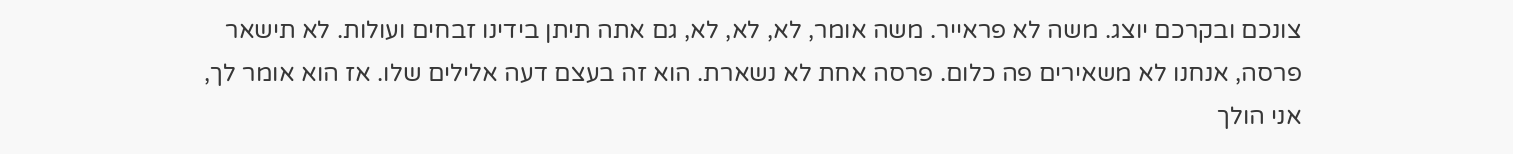צונכם ובקרכם יוצג. משה לא פראייר. משה אומר, לא, לא, לא, גם אתה תיתן בידינו זבחים ועולות. לא תישאר פרסה, אנחנו לא משאירים פה כלום. פרסה אחת לא נשארת. הוא זה בעצם דעה אלילים שלו. אז הוא אומר לך, אני הולך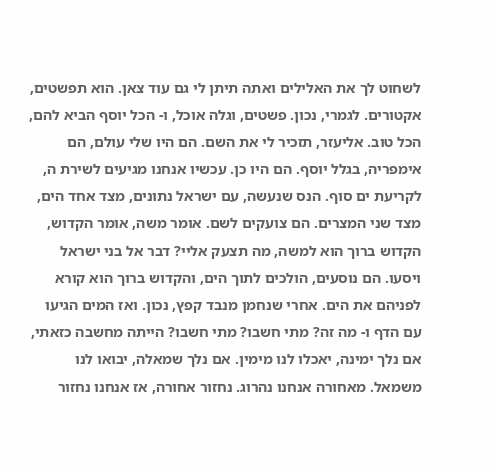לשחוט לך את האלילים ואתה תיתן לי גם עוד צאן. הוא תפשטים, אקטורים. לגמרי, נכון. פשטים, וגלה אוכל, ו- הכל יוסף הביא להם, הכל טוב. אליעזר, תזכיר לי את השם. הם היו שלי עולם, הם אימפריה, בגלל יוסף. הם היו כן. עכשיו אנחנו מגיעים לשירת ה, לקריעת ים סוף. הנס שנעשה, עם ישראל נתונים, מצד אחד הים, מצד שני המצרים. הם צועקים לשם. אומר משה, אומר הקדוש, הקדוש ברוך הוא למשה, מה תצעק אליי? דבר אל בני ישראל ויסעו. הם נוסעים, הולכים לתוך הים, והקדוש ברוך הוא קורא לפניהם את הים. אחרי שנחמן מנבד קפץ, נכון. ואז המים הגיעו עם הדף ו- מה זה? מתי חשבו? מתי חשבו? הייתה מחשבה כזאתי, אם נלך ימינה, יאכלו לנו מימין. אם נלך שמאלה, יבואו לנו משמאל. מאחורה אנחנו נהרוג. נחזור אחורה, אז אנחנו נחזור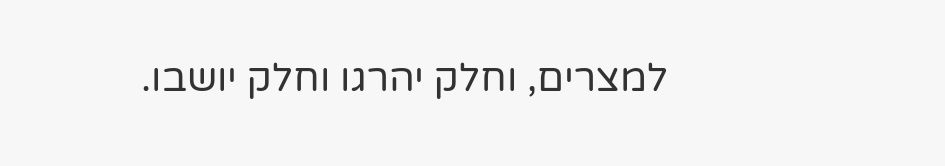למצרים, וחלק יהרגו וחלק יושבו.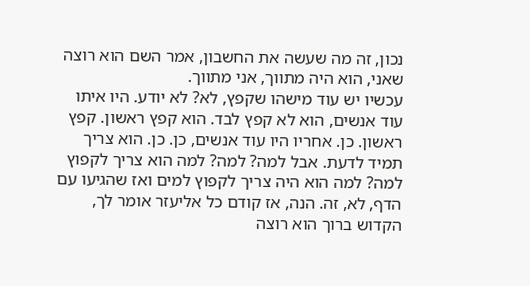נכון, זה מה שעשה את החשבון, אמר השם הוא רוצה שאני, הוא היה מתווך, אני מתווך.
עכשיו יש עוד מישהו שקפץ, לא? לא יודע. היו איתו עוד אנשים, הוא לא קפץ לבד. הוא קפץ ראשון. קפץ ראשון. כן. אחריו היו עוד אנשים, כן. כן. הוא צריך תמיד לדעת. אבל למה? למה? למה הוא צריך לקפוץ למה? למה הוא היה צריך לקפוץ למים ואז שהגיעו עם הדף, לא, זה. הנה, אז קודם כל אליעזר אומר לך, הקדוש ברוך הוא רוצה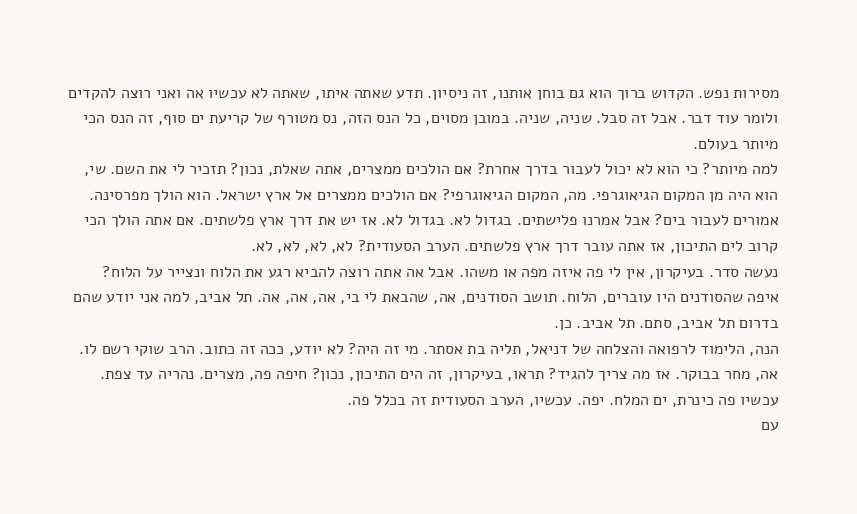מסירות נפש. הקדוש ברוך הוא גם בוחן אותנו, זה ניסיון. תדע שאתה איתו, שאתה לא עכשיו אה ואני רוצה להקדים ולומר עוד דבר. אבל זה סבל. שניה, שניה. במובן מסוים, כל הנס הזה, נס מטורף של קריעת ים סוף, זה הנס הכי מיותר בעולם.
למה מיותר? כי הוא לא יכול לעבור בדרך אחרת? אם הולכים ממצרים, אתה שאלת, נכון? תזכיר לי את השם. שי, הוא היה מן המקום הגיאוגרפי. מה, המקום הגיאוגרפי? אם הולכים ממצרים אל ארץ ישראל. הוא הולך מפרסינה. אמורים לעבור בים? אבל אמרנו פלישתים. בגדול לא. בגדול לא. אז יש את דרך ארץ פלשתים. אם אתה הולך הכי קרוב לים התיכון, אז אתה עובר דרך ארץ פלשתים. הערב הסעודית? לא, לא, לא, לא.
נעשה סדר. בעיקרון, אין לי פה איזה מפה או משהו. אבל אה אתה רוצה להביא רגע את הלוח ונצייר על הלוח?
איפה שהסודנים היו עוברים, הלוח. תושב הסודנים, אה, שהבאת לי בי, אה, אה, אה. תל אביב, למה אני יודע שהם בדרום תל אביב, סתם. תל אביב. כן.
הנה, הלימוד לרפואה והצלחה של דניאל, תליה בת אסתר. מי זה היה? לא יודע, ככה זה כתוב. הרב שוקי רשם לו. אה, מחר בבוקר. אז מה צריך להגיד? תראו, בעיקרון, זה הים התיכון, נכון? חיפה פה, מצרים. נהריה עד צפת.
עכשיו פה כינרת, ים המלח. יפה. עכשיו, הערב הסעודית זה בכלל פה.
עם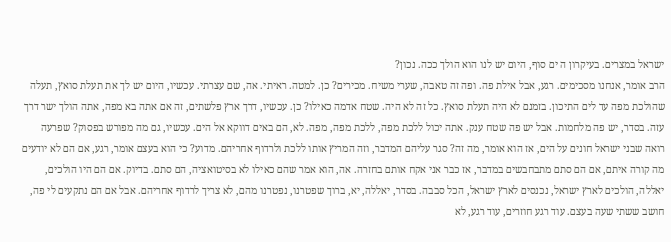ישראל במצרים. בעיקרון ה ים סוף, היום יש לנו הוא הולך ככה. נכון?
הרב אומר, אנחנו מסכימים. רגע, אבל אילת פה. ופה זה טאבה, שערי משיח. מכירים? כן. למטה. ראיתי. אה, שם עצרתי. עכשיו, היום יש לך את תעלת סואץ, תעלה שהולכת מפה עד לים התיכון. בזמנם לא היה תעלת סואץ. כל זה לא היה. שטח אדמה כאילו? כן. עכשיו, דרך ארץ פלשתים, זה אם אתה בא מפה, אתה הולך ישר דרך עזה. בסדר, יש פה מלחמות. אבל יש פה שטח ענק. אתה יכול ללכת מפה, ללכת מפה, מפה. לא, הם באים דווקא אל הים. עכשיו, גם מה מפורש בפסוק? שפרעה רואה שבני ישראל חונים על הים, אז הוא אומר, מה זה? סגר עליהם המדבר, וזה המריץ אותו ללכת ולרדוף אחריהם. מדוע? כי הוא בעצם אומר, רגע, אם הם לא יודעים מה קורה איתם, אם הם סתם מתבחבשים במדבר, אז כבר אני אקח אותם בחזרה. אה, הוא אמר שהם כאילו לא בסיטואציה, הם סתם. בדיוק. אם הם היו הולכים, יאללה, הולכים לארץ ישראל, נכנסים לארץ ישראל, הכל סבבה. בסדר, יאללה, יא, ברוך שפטרנו, נפטרנו מהם, לא צריך לרדוף אחריהם. אבל אם הם נתקעים לי פה, חושב ששתי שעה בעצם. עוד רגע חוזרים, עוד רגע, לא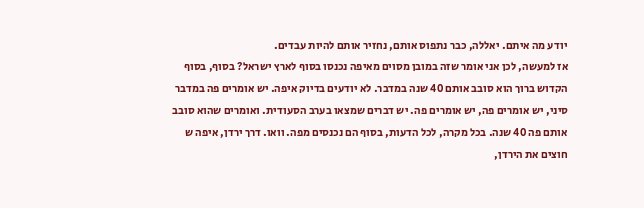יודע מה איתם. יאללה, כבר נתפוס אותם, נחזיר אותם להיות עבדים.
אז למעשה, לכן אני אומר שזה במובן מסוים מאיפה נכנסו בסוף לארץ ישראל? בסוף, בסוף הקדוש ברוך הוא סובב אותם 40 שנה במדבר. לא יודעים בדיוק איפה. יש אומרים פה במדבר סיני, יש אומרים פה, יש אומרים פה. יש דברים שמצאו בערב הסעודית. ואומרים שהוא סובב אותם פה 40 שנה. בכל מקרה, לכל הדעות, בסוף הם נכנסים מפה. וואו. דרך ירדן, איפה ש חוצים את הירדן,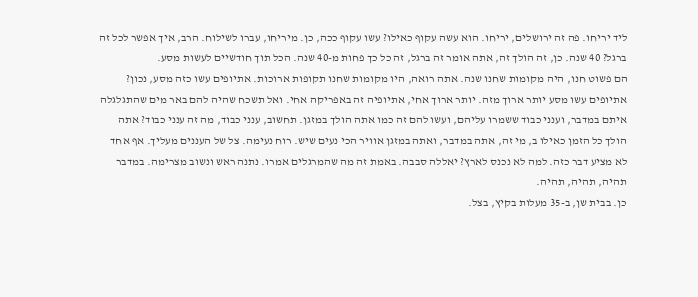ליד יריחו. פה זה ירושלים, יריחו. הוא עשה עקוף כאילו? עשו עקוף ככה, כן. מיריחו, עברו לשילוח. הרב, איך אפשר לכל זה ברגל? 40 שנה. כן, זה הולך זה, אתה אומר זה ברגל, זה כל כך פחות מ-40 שנה. הכל תוך חודשיים לעשות מסע.
הם פשוט חנו, היה מקומות שחנו שנה. אתה רואה, היו מקומות שחנו תקופות ארוכות. אתיופים עשו כזה מסע, נכון? אתיופים עשו מסע יותר ארוך מזה. יותר ארוך אחי, אתיופיה זה באפריקה אחי. ואל תשכח שהיה להם באר מים שהתגלגלה איתם במדבר, וענני כבוד ששמרו עליהם, ועשו להם זה כמו אתה הולך במזגן. תחשוב, ענני כבוד, מה זה ענני כבוד? אתה הולך כל הזמן כאילו ב, מי זה, אתה במדבר, ואתה במזגן אוויר הכי נעים שיש. רוח נעימה. צל של העננים מעליך. אף אחד לא מציע דבר כזה. למה לא נכנס לארץ? יאללה סבבה. באמת זה מה שהמרגלים אמרו. נתנה ראש ונשוב מצרימה. במדבר תהיה, תהיה, תהיה.
כן. בבית שן, ב-35 מעלות בקיץ, בצל.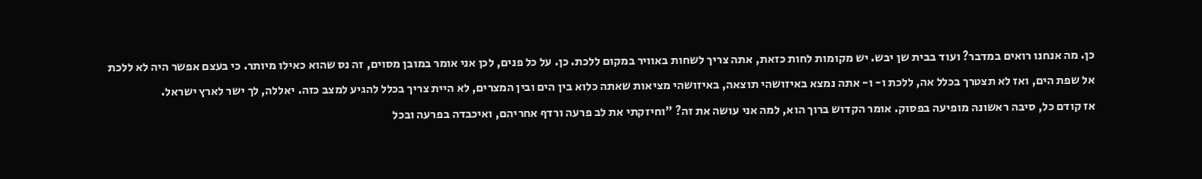כן. מה אנחנו רואים במדבר? ועוד בבית שן יבש. יש מקומות לחות כזאת, אתה צריך לשחות באוויר במקום ללכת. כן. על כל פנים, לכן אני אומר במובן מסוים, זה נס שהוא כאילו מיותר. כי בעצם אפשר היה לא ללכת אל שפת הים, ואז לא תצטרך בכלל אה, ללכת ו- ו- אתה נמצא באיזושהי תוצאה, באיזושהי מציאות שאתה כלוא בין הים ובין המצרים, לא היית צריך בכלל להגיע למצב כזה. יאללה, לך ישר לארץ ישראל.
אז קודם כל, סיבה ראשונה מופיעה בפסוק. אומר הקדוש ברוך הוא, למה אני עושה את זה? "וחיזקתי את לב פרעה ורדף אחריהם, ואיכבדה בפרעה ובכל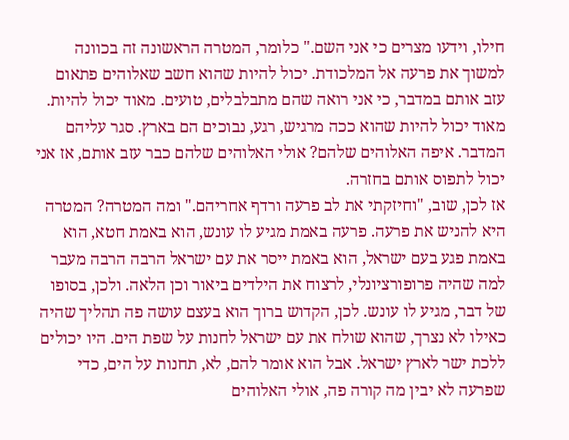חילו, וידעו מצרים כי אני השם." כלומר, המטרה הראשונה זה בכוונה למשוך את פרעה אל המלכודת. יכול להיות שהוא חשב שאלוהים פתאום עזב אותם במדבר, כי אני רואה שהם מתבלבלים, טועים. מאוד יכול להיות. מאוד יכול להיות שהוא ככה מרגיש, רגע, נבוכים הם בארץ. סגר עליהם המדבר. איפה האלוהים שלהם? אולי האלוהים שלהם כבר עזב אותם, אז אני יכול לתפוס אותם בחזרה.
אז לכן, שוב, "וחיזקתי את לב פרעה ורדף אחריהם." ומה המטרה? המטרה היא להניש את פרעה. פרעה באמת מגיע לו עונש, הוא באמת חטא, הוא באמת פגע בעם ישראל, הוא באמת ייסר את עם ישראל הרבה הרבה מעבר למה שהיה פרופורציונלי, לרצוח את הילדים ביאור וכן הלאה. ולכן, בסופו של דבר, מגיע לו עונש. לכן, הקדוש ברוך הוא בעצם עושה פה תהליך שהיה כאילו לא נצרך, שהוא שולח את עם ישראל לחנות על שפת הים. היו יכולים ללכת ישר לארץ ישראל. אבל הוא אומר להם, לא, תחנות על הים, כדי שפרעה לא יבין מה קורה פה, אולי האלוהים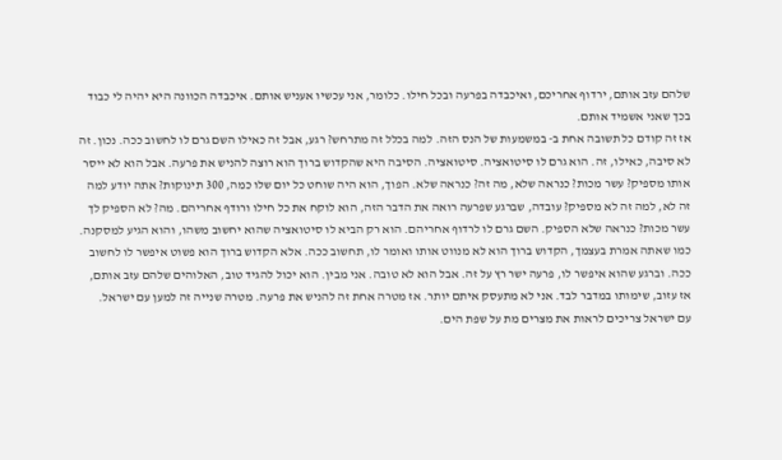שלהם עזב אותם, ירדוף אחריכם, ואיכבדה בפרעה ובכל חילו. כלומר, אני עכשיו אעניש אותם. איכבדה הכוונה היא יהיה לי כבוד בכך שאני אשמיד אותם.
אז זה קודם כל תשובה אחת ב- במשמעות של הנס הזה. למה בכלל זה מתרחש? רגע, אבל זה כאילו השם גרם לו לחשוב ככה. נכון. זה לא סיבה, כאילו, זה. הוא גרם לו סיטואציה. סיטואציה. הסיבה היא שהקדוש ברוך הוא רוצה להניש את פרעה. אבל הוא לא ייסר אותו מספיק? עשר מכות? כנראה שלא, מה זה? כנראה שלא. הפוך, הוא היה שוחט כל יום שלו כמה, 300 תינוקות? אתה יודע למה זה לא, למה זה לא מספיק? עובדה, שברגע שפרעה רואה את הדבר הזה, הוא לוקח את כל חילו ורודף אחריהם. מה? לא הספיק לך עשר מכות? כנראה שלא הספיק. השם גרם לו לרדוף אחריהם. הוא רק הביא לו סיטואציה שהוא יחשוב משהו, והוא הגיע למסקנה. כמו שאתה אמרת בעצמך, הקדוש ברוך הוא לא מנווט אותו ואומר לו, תחשוב ככה. אלא הקדוש ברוך הוא פשוט איפשר לו לחשוב ככה. וברגע שהוא איפשר לו, פרעה ישר רץ על זה. אבל הוא לא טובה. אני מבין. הוא יכול להגיד טוב, האלוהים שלהם עזב אותם, אז עזוב, שימותו במדבר לבד. אני לא מתעסק איתם יותר. אז מטרה אחת זה להניש את פרעה. מטרה שנייה זה למען עם ישראל.
עם ישראל צריכים לראות את מצרים מת על שפת הים.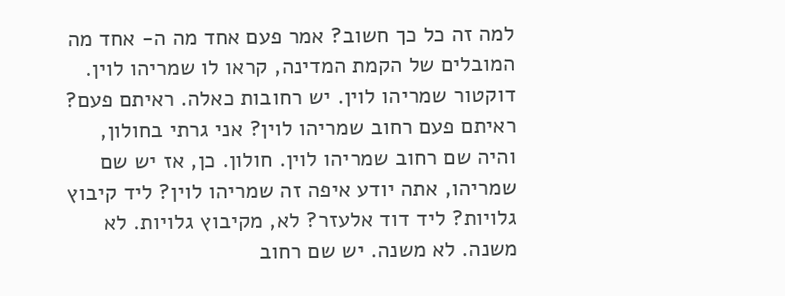למה זה כל כך חשוב? אמר פעם אחד מה ה- אחד מה המובלים של הקמת המדינה, קראו לו שמריהו לוין. דוקטור שמריהו לוין. יש רחובות כאלה. ראיתם פעם? ראיתם פעם רחוב שמריהו לוין? אני גרתי בחולון, והיה שם רחוב שמריהו לוין. חולון. כן, אז יש שם שמריהו, אתה יודע איפה זה שמריהו לוין? ליד קיבוץ גלויות? ליד דוד אלעזר? לא, מקיבוץ גלויות. לא משנה. לא משנה. יש שם רחוב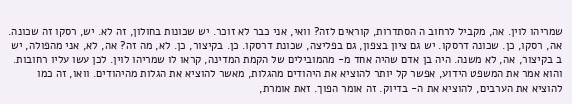שמריהו לוין. אה, מקביל לרחוב ה הסתדרות, קוראים לזה? וואי, אני כבר לא זוכר. יש שכונות בחולון, זה לא. יש, רסקו זה שכונה. אה, רסקו, כן. שכונה דרסקו. יש גם ציון בצפון, גם בפליצה, שכונת דרסקו. כן. בקיצור, כן. לא, מה זה? אה, לא, אני מהפולה, יש ב בקיצור, אה, לא משנה. היה בן אדם שהיה אחד מ- מהמובילים של הקמת המדינה, קראו לו שמריהו לוין. לכן עשו עליו רחובות. והוא אמר את המשפט הידוע, אפשר קל יותר להוציא את היהודים מהגלות, מאשר להוציא את הגלות מהיהודים. וואו, זה כמו להוציא את הערבים, להוציא את ה- בדיוק. זה אומר הפוך. זאת אומרת,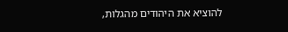להוציא את היהודים מהגלות,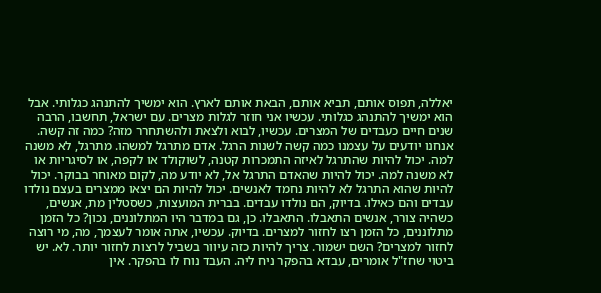יאללה, תפוס אותם, תביא אותם, הבאת אותם לארץ. הוא ימשיך להתנהג כגלותי. אבל הוא ימשיך להתנהג כגלותי. עכשיו אני חוזר לגלות מצרים. עם ישראל, תחשבו, הרבה שנים חיים כעבדים של המצרים. עכשיו, לבוא ולצאת ולהשתחרר מזה? כמה זה קשה. אנחנו יודעים על עצמנו כמה קשה לשנות הרגל. אדם מתרגל למשהו. מתרגל, לא משנה למה. יכול להיות שהתרגל לאיזה התמכרות קטנה, לשוקולד או לקפה, או לסיגריות או לא משנה למה. יכול להיות שהאדם התרגל אל, לא יודע מה, לקום מאוחר בבוקר. יכול להיות שהוא התרגל לא להיות נחמד לאנשים. יכול להיות הם יצאו ממצרים בעצם נולדו עבדים והם כאילו. בדיוק, הם נולדו עבדים. בברית המועצות, כשסטלין מת, אנשים, כשהיה צורר, אנשים התאבלו. התאבלו. כן, גם במדבר היו המתלוננים, נכון? כל הזמן מתלוננים, כל הזמן רצו לחזור למצרים. בדיוק. עכשיו, אתה אומר לעצמך, מה, מי רוצה לחזור למצרים? השם ישמור. צריך להיות כזה עיוור בשביל לרצות לחזור יותר. לא. יש ביטוי שחז"ל אומרים, עבדא בהפקר ניח ליה. העבד נוח לו בהפקר. אין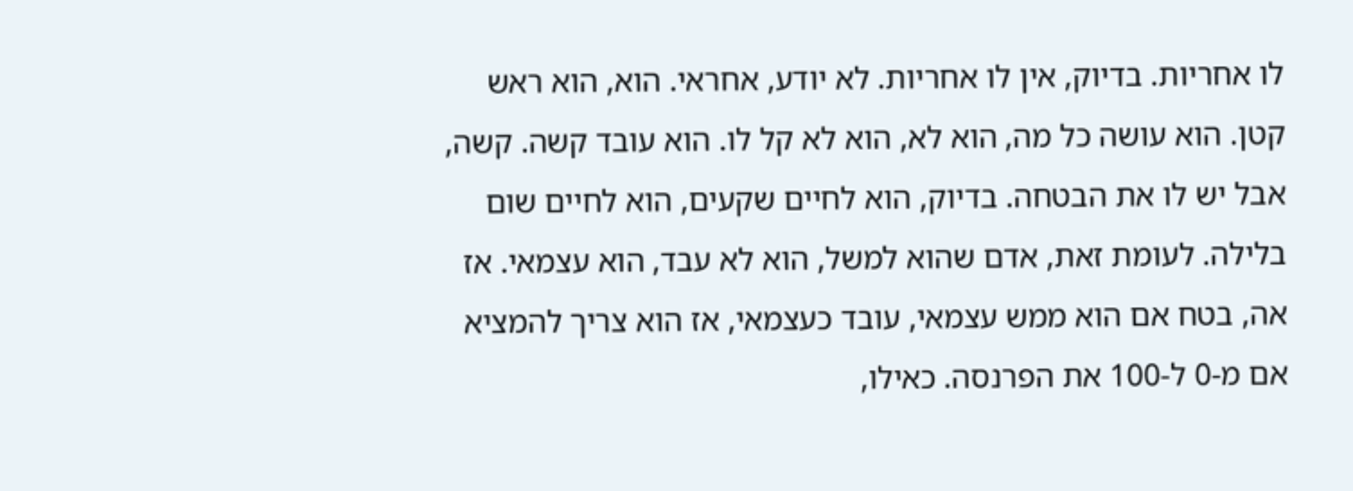לו אחריות. בדיוק, אין לו אחריות. לא יודע, אחראי. הוא, הוא ראש קטן. הוא עושה כל מה, הוא לא, הוא לא קל לו. הוא עובד קשה. קשה, אבל יש לו את הבטחה. בדיוק, הוא לחיים שקעים, הוא לחיים שום בלילה. לעומת זאת, אדם שהוא למשל, הוא לא עבד, הוא עצמאי. אז אה, בטח אם הוא ממש עצמאי, עובד כעצמאי, אז הוא צריך להמציא אם מ-0 ל-100 את הפרנסה. כאילו,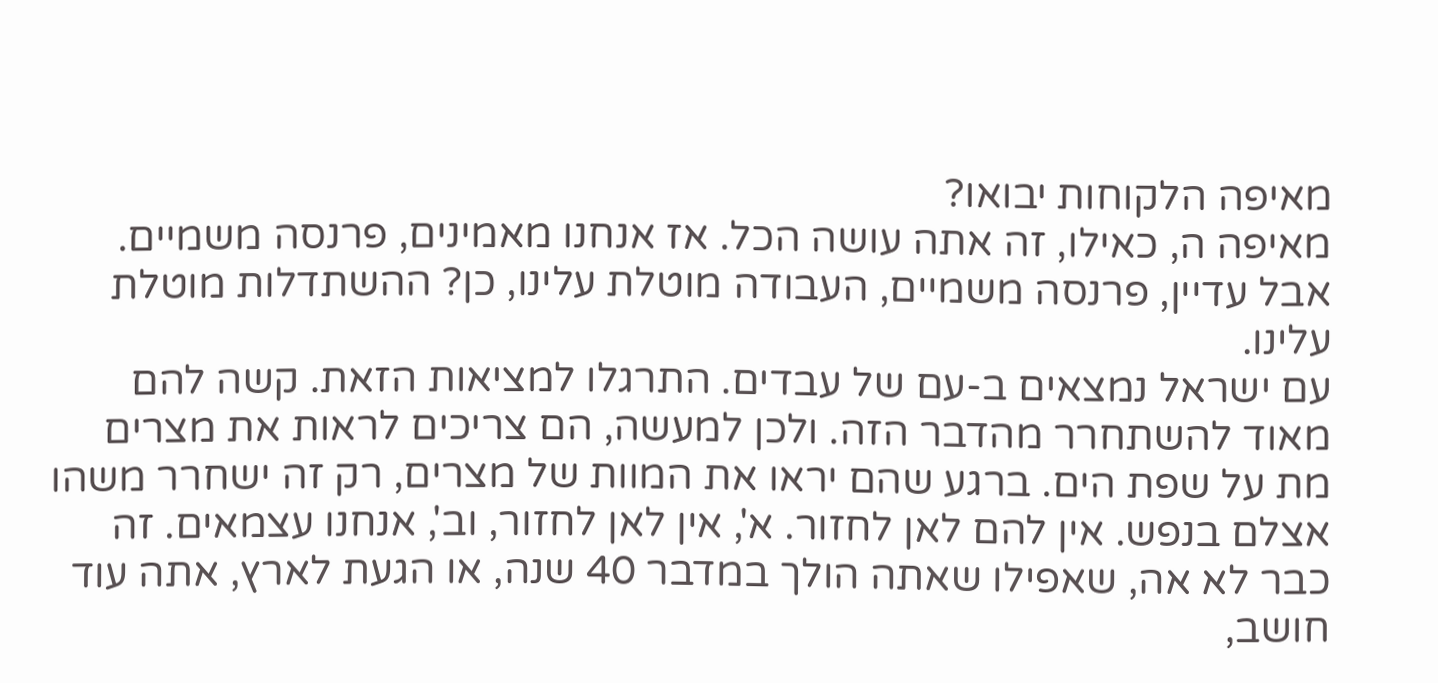מאיפה הלקוחות יבואו?
מאיפה ה, כאילו, זה אתה עושה הכל. אז אנחנו מאמינים, פרנסה משמיים. אבל עדיין, פרנסה משמיים, העבודה מוטלת עלינו, כן? ההשתדלות מוטלת עלינו.
עם ישראל נמצאים ב-עם של עבדים. התרגלו למציאות הזאת. קשה להם מאוד להשתחרר מהדבר הזה. ולכן למעשה, הם צריכים לראות את מצרים מת על שפת הים. ברגע שהם יראו את המוות של מצרים, רק זה ישחרר משהו אצלם בנפש. אין להם לאן לחזור. א', אין לאן לחזור, וב', אנחנו עצמאים. זה כבר לא אה, שאפילו שאתה הולך במדבר 40 שנה, או הגעת לארץ, אתה עוד חושב,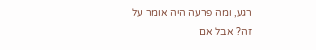רגע, ומה פרעה היה אומר על זה? אבל אם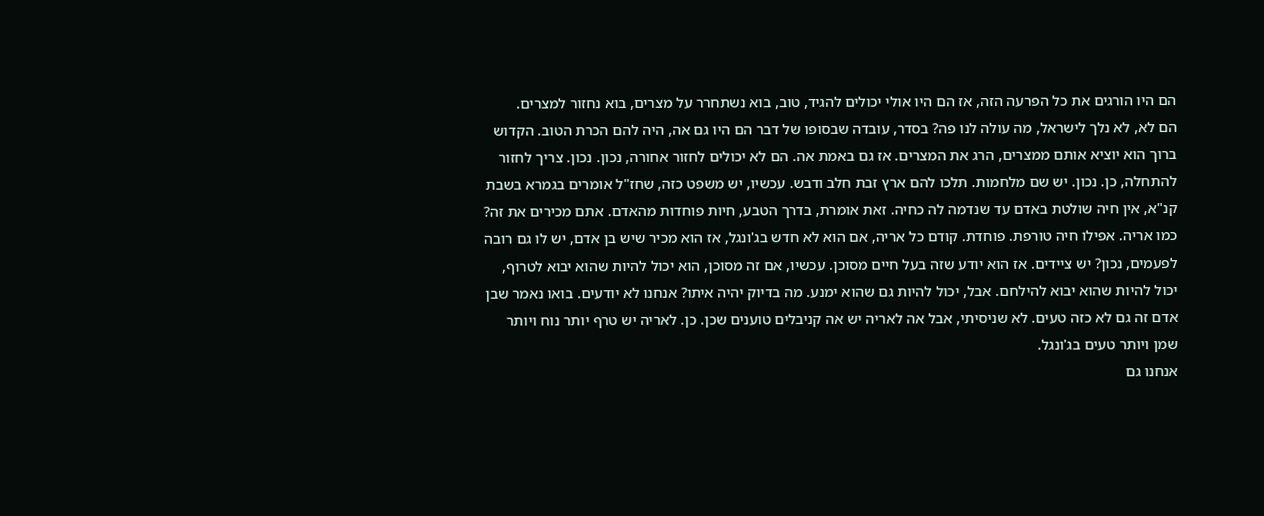הם היו הורגים את כל הפרעה הזה, אז הם היו אולי יכולים להגיד, טוב, בוא נשתחרר על מצרים, בוא נחזור למצרים.
הם לא, לא נלך לישראל, מה עולה לנו פה? בסדר, עובדה שבסופו של דבר הם היו גם אה, היה להם הכרת הטוב. הקדוש ברוך הוא יוציא אותם ממצרים, הרג את המצרים. אז גם באמת אה. הם לא יכולים לחזור אחורה, נכון. נכון. צריך לחזור להתחלה, כן. נכון. יש שם מלחמות. תלכו להם ארץ זבת חלב ודבש. עכשיו, יש משפט כזה, שחז"ל אומרים בגמרא בשבת קנ"א, אין חיה שולטת באדם עד שנדמה לה כחיה. זאת אומרת, בדרך הטבע, חיות פוחדות מהאדם. אתם מכירים את זה? כמו אריה. אפילו חיה טורפת. פוחדת. קודם כל אריה, אם הוא לא חדש בג'ונגל, אז הוא מכיר שיש בן אדם, יש לו גם רובה לפעמים, נכון? יש ציידים. אז הוא יודע שזה בעל חיים מסוכן. עכשיו, אם זה מסוכן, הוא יכול להיות שהוא יבוא לטרוף, יכול להיות שהוא יבוא להילחם. אבל, יכול להיות גם שהוא ימנע. מה בדיוק יהיה איתו? אנחנו לא יודעים. בואו נאמר שבן אדם זה גם לא כזה טעים. לא שניסיתי, אבל אה לאריה יש אה קניבלים טוענים שכן. כן. לאריה יש טרף יותר נוח ויותר שמן ויותר טעים בג'ונגל.
אנחנו גם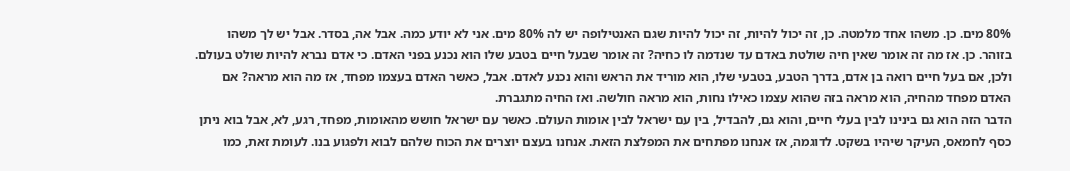80% מים. כן. משהו אחד מלמטה. כן, זה יכול להיות, זה יכול להיות שגם האנטילופה יש לה 80% מים. אני לא יודע כמה. אבל אה, בסדר. אבל יש לך משהו בזוהר. כן. אז מה זה אומר שאין חיה שולטת באדם עד שנדמה לו כחיה? זה אומר שבעל חיים בטבע שלו הוא נכנע בפני האדם. כי אדם נברא להיות שולט בעולם. ולכן, אם בעל חיים רואה בן אדם, בדרך הטבע, בטבעי שלו, הוא מוריד את הראש והוא נכנע לאדם. אבל, כאשר האדם בעצמו מפחד, אז מה הוא מראה? אם האדם מפחד מהחיה, הוא מראה בזה שהוא עצמו כאילו נחות, הוא מראה חולשה. ואז החיה מתגברת.
הדבר הזה הוא גם בינינו לבין בעלי חיים, והוא גם, להבדיל, בין עם ישראל לבין אומות העולם. כאשר עם ישראל חושש מהאומות, מפחד, רגע, לא, אבל בוא ניתן כסף לחמאס, העיקר שיהיו בשקט. לדוגמה, אז אנחנו מפתחים את המפלצת הזאת. אנחנו בעצם יוצרים את הכוח שלהם לבוא ולפגוע בנו. לעומת זאת, כמו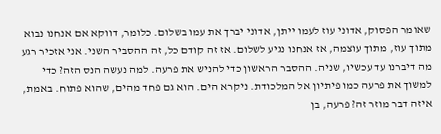שאומר הפסוק, אדוני עוז לעמו ייתן, אדוני יברך את עמו בשלום. כלומר, דווקא אם אנחנו נבוא מתוך עוז, מתוך עוצמה, אז אנחנו נגיע לשלום. אז זה קודם כל, זה ההסביר השני. אני אזכיר רגע מה דיברנו עד עכשיו, שניה. ההסבר הראשון כדי להניש את פרעה. למה נעשה הנס הזה? כדי למשוך את פרעה כמו פיתיון אל המלכודת. ניקרא הים. הוא גם פחד מהים, שהוא פתוח. באמת, איזה דבר מוזר זה? פרעה, בן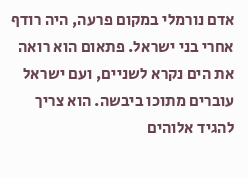אדם נורמלי במקום פרעה, היה רודף אחרי בני ישראל. פתאום הוא רואה את הים נקרא לשניים, ועם ישראל עוברים מתוכו ביבשה. הוא צריך להגיד אלוהים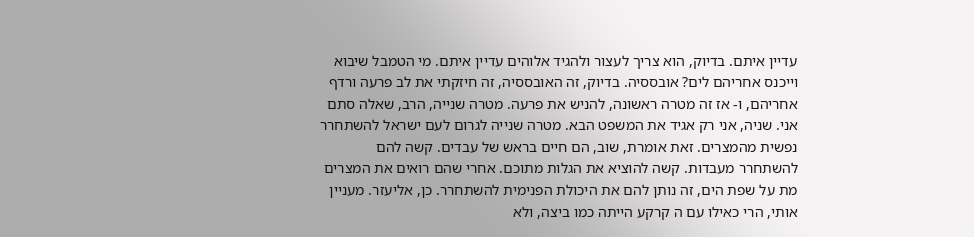עדיין איתם. בדיוק, הוא צריך לעצור ולהגיד אלוהים עדיין איתם. מי הטמבל שיבוא וייכנס אחריהם לים? אובססיה. בדיוק, זה האובססיה, זה חיזקתי את לב פרעה ורדף אחריהם, ו- אז זה מטרה ראשונה, להניש את פרעה. מטרה שנייה, הרב, שאלה סתם אני. שניה, אני רק אגיד את המשפט הבא. מטרה שנייה לגרום לעם ישראל להשתחרר נפשית מהמצרים. זאת אומרת, שוב, הם חיים בראש של עבדים. קשה להם להשתחרר מעבדות. קשה להוציא את הגלות מתוכם. אחרי שהם רואים את המצרים מת על שפת הים, זה נותן להם את היכולת הפנימית להשתחרר. כן, אליעזר. מעניין אותי, הרי כאילו עם ה קרקע הייתה כמו ביצה, ולא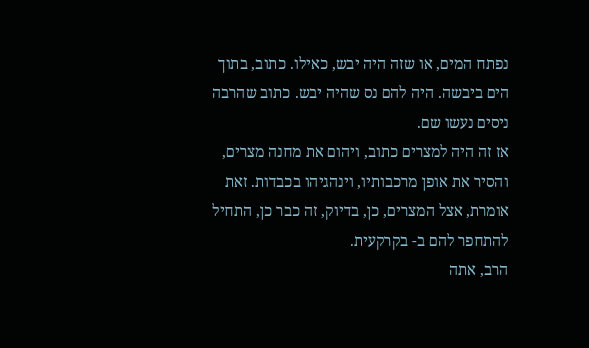נפתח המים, או שזה היה יבש, כאילו. כתוב, בתוך הים ביבשה. היה להם נס שהיה יבש. כתוב שהרבה ניסים נעשו שם.
אז זה היה למצרים כתוב, ויהום את מחנה מצרים, והסיר את אופן מרכבותיו, וינהגיהו בכבדות. זאת אומרת, אצל המצרים, כן, בדיוק, זה כבר כן, התחיל להתחפר להם ב- בקרקעית.
הרב, אתה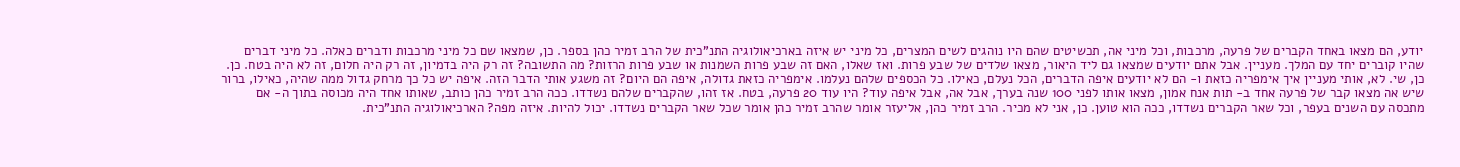יודע, הם מצאו באחד הקברים של פרעה, מרכבות, וכל מיני אה, תכשיטים שהם היו נוהגים לשים המצרים, כל מיני יש איזה בארכיאולוגיה התנ"כית של הרב זמיר כהן בספר. כן, שמצאו שם כל מיני מרכבות ודברים כאלה. כל מיני דברים שהיו קוברים יחד עם המלך. מעניין. אבל אתם יודעים שמצאו גם ליד היאור, מצאו שלדים של שבע פרות. ואז שאלו, האם זה שבע פרות השמנות או שבע פרות הרזות? מה התשובה? זה רק היה בדמיון, זה רק היה חלום, זה לא היה בטח. כן. כן, שי. לא, אותי מעניין איך אימפריה כזאת ו- הם לא יודעים איפה הדברים, הכל נעלם, כאילו. כל הכספים שלהם נעלמו. אימפריה כזאת גדולה, איפה הם היום? זה משגע אותי הדבר הזה. איפה יש כל כך מרחק גדול ממה שהיה, כאילו, ברור שיש אה מצאו קבר של פרעה אחד ב- תות אנח אמון, מצאו אותו לפני 100 שנה בערך, אבל אה, אבל איפה עוד? היו עוד 20 פרעה, בטח. אז זהו, שהקברים שלהם נשדדו. ככה הרב זמיר כהן כותב, שאותו אחד היה מכוסה בתוך ה- אם מתכסה עם השנים בעפר, וכל שאר הקברים נשדדו, ככה הוא טוען. כן, אני לא מכיר. הרב זמיר כהן, אליעזר אומר שהרב זמיר כהן אומר שכל שאר הקברים נשדדו. יכול להיות. איזה מפה? הארכיאולוגיה התנ"כית.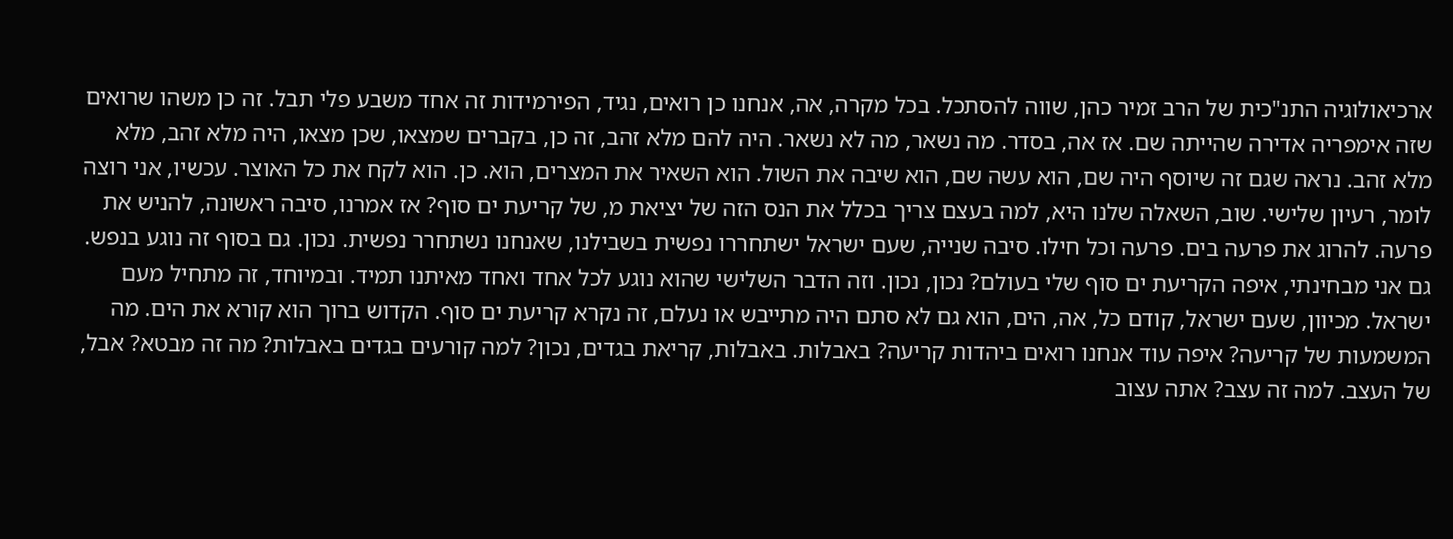ארכיאולוגיה התנ"כית של הרב זמיר כהן, שווה להסתכל. בכל מקרה, אה, אנחנו כן רואים, נגיד, הפירמידות זה אחד משבע פלי תבל. זה כן משהו שרואים שזה אימפריה אדירה שהייתה שם. אז אה, בסדר. מה נשאר, מה לא נשאר. היה להם מלא זהב, זה כן, בקברים שמצאו, שכן מצאו, היה מלא זהב, מלא מלא זהב. נראה שגם זה שיוסף היה שם, הוא עשה שם, הוא שיבה את השול. הוא השאיר את המצרים, הוא. כן. הוא לקח את כל האוצר. עכשיו, אני רוצה לומר, רעיון שלישי. שוב, השאלה שלנו היא, למה בעצם צריך בכלל את הנס הזה של יציאת מ, של קריעת ים סוף? אז אמרנו, סיבה ראשונה, להניש את פרעה. להרוג את פרעה בים. פרעה וכל חילו. סיבה שנייה, שעם ישראל ישתחררו נפשית בשבילנו, שאנחנו נשתחרר נפשית. נכון. גם בסוף זה נוגע בנפש. גם אני מבחינתי, איפה הקריעת ים סוף שלי בעולם? נכון, נכון. וזה הדבר השלישי שהוא נוגע לכל אחד ואחד מאיתנו תמיד. ובמיוחד, זה מתחיל מעם ישראל. מכיוון, שעם ישראל, קודם כל, אה, הים, הוא גם לא סתם היה מתייבש או נעלם, זה נקרא קריעת ים סוף. הקדוש ברוך הוא קורא את הים. מה המשמעות של קריעה? איפה עוד אנחנו רואים ביהדות קריעה? באבלות. באבלות, קריאת בגדים, נכון? למה קורעים בגדים באבלות? מה זה מבטא? אבל, של העצב. למה זה עצב? אתה עצוב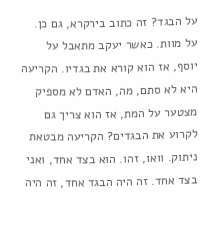על הבגד? זה כתוב בירקרא, גם כן. על מוות. כאשר יעקב מתאבל על יוסף, אז הוא קורא את בגדיו. הקריעה היא לא סתם, מה, האדם לא מספיק מצטער על המת, אז הוא צריך גם לקרוע את הבגדים? הקריעה מבטאת ניתוק. וואו, זהו. הוא בצד אחד, ואני בצד אחד. זה היה הבגד אחד, זה היה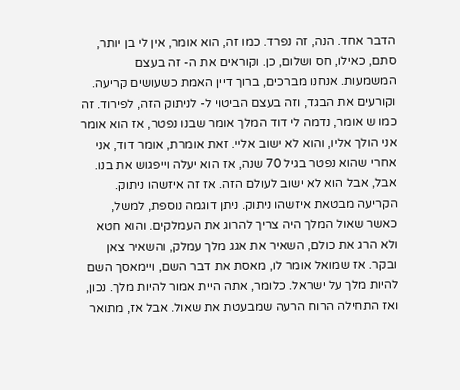הדבר אחד. הנה, זה נפרד. כמו זה, הוא אומר, אין לי בן יותר, סתם, כאילו, חס ושלום, כן. וקוראים את ה- זה בעצם המשמעות. אנחנו מברכים, ברוך דיין האמת כשעושים קריעה. וקורעים את הבגד, וזה בעצם הביטוי ל- לניתוק הזה, לפירוד. זה כמו ש אומר, נדמה לי דוד המלך אומר שבנו נפטר, אז הוא אומר אני הולך אליו, והוא לא ישוב אליי. זאת אומרת, אומר דוד, אני אחרי שהוא נפטר בגיל 70 שנה, אז הוא יעלה וייפגוש את בנו. אבל, אבל הוא לא ישוב לעולם הזה. אז זה איזשהו ניתוק. הקריעה מבטאת איזשהו ניתוק. ניתן דוגמה נוספת, למשל, כאשר שאול המלך היה צריך להרוג את העמלקים. והוא חטא ולא הרג את כולם, השאיר את אגג מלך עמלק, והשאיר צאן ובקר. אז שמואל אומר לו, מאסת את דבר השם, ויימאסך השם להיות מלך על ישראל. כלומר, אתה היית אמור להיות מלך. נכון, ואז התחילה הרוח הרעה שמבעטת את שאול. אבל אז, מתואר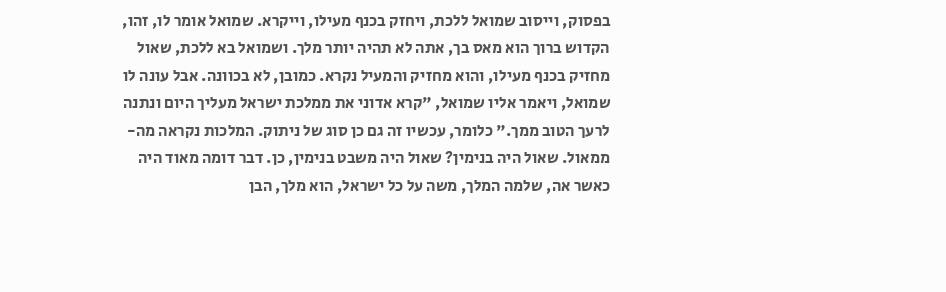בפסוק, וייסוב שמואל ללכת, ויחזק בכנף מעילו, וייקרא. שמואל אומר לו, זהו, הקדוש ברוך הוא מאס בך, אתה לא תהיה יותר מלך. ושמואל בא ללכת, שאול מחזיק בכנף מעילו, והוא מחזיק והמעיל נקרא. כמובן, לא בכוונה. אבל עונה לו שמואל, ויאמר אליו שמואל, "קרא אדוני את ממלכת ישראל מעליך היום ונתנה לרעך הטוב ממך." כלומר, עכשיו זה גם כן סוג של ניתוק. המלכות נקראה מה- ממאול. שאול היה בנימין? שאול היה משבט בנימין, כן. דבר דומה מאוד היה כאשר אה, שלמה המלך, משה על כל ישראל, הוא מלך, הבן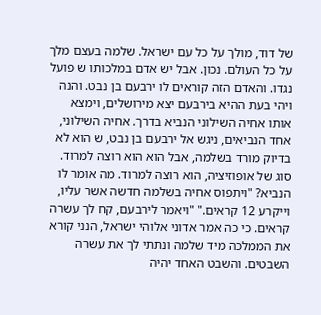של דוד, מולך על כל עם ישראל. שלמה בעצם מלך על כל העולם. נכון. אבל יש אדם במלכותו ש פועל נגדו. והאדם הזה קוראים לו ירבעם בן נבט. והנה ויהי בעת ההיא בירבעם יצא מירושלים, וימצא אותו אחיה השילוני הנביא בדרך. אחיה השילוני, אחד הנביאים, ניגש אל ירבעם בן נבט, ש הוא לא בדיוק מורד בשלמה, אבל הוא הוא רוצה למרוד. סוג של אופוזיציה, הוא רוצה למרוד. מה אומר לו הנביא? "ויתפוס אחיה בשלמה חדשה אשר עליו, וייקרע 12 קראים." "ויאמר לירבעם, קח לך עשרה קראים. כי כה אמר אדוני אלוהי ישראל, הנני קורא את הממלכה מיד שלמה ונתתי לך את עשרה השבטים. והשבט האחד יהיה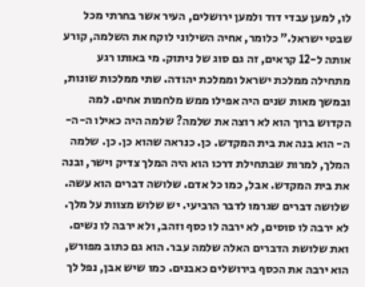לו, למען עבדי דוד ולמען ירושלים, העיר אשר בחרתי מכל שבטי ישראל." כלומר, אחיה השילוני לוקח את השלמה, קורע אותה ל-12 קראים, זה גם סוג של ניתוק. מי באותו רגע מתחילה ממלכת ישראל וממלכת יהודה. שתי ממלכות שונות, ובמשך מאות שנים היה אפילו ממש מלחמות אחים. למה הקדוש ברוך הוא לא רוצה את שלמה? שלמה היה כאילו ה-ה-ה- הוא בנה את בית המקדש. כן. כנראה שהוא כן. כן. שלמה המלך, למרות שבתחילת דרכו הוא היה המלך צדיק וישר, ובנה את בית המקדש. אבל, כמו כל אדם. שלושה דברים הוא עשה. שלושה דברים שגרמו לדבר הרביעי. יש שלוש מצוות על מלך. לא ירבה לו סוסים, לא ירבה לו כסף וזהב, ולא ירבה לו נשים. ואת שלושת הדברים האלה שלמה עבר. הוא גם כתוב מפורש, הוא ירבה את הכסף בירושלים כאבנים. כמו שיש אבן, נפל לך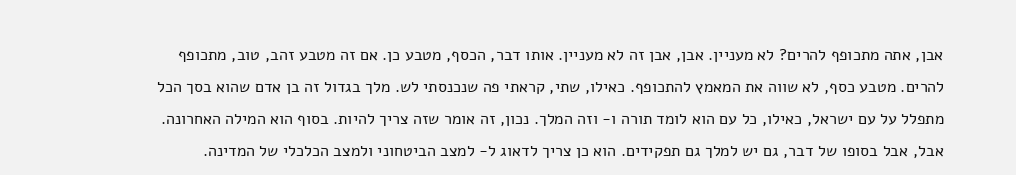אבן, אתה מתכופף להרים? לא מעניין. אבן, אבן זה לא מעניין. אותו דבר, הכסף, מטבע כן. אם זה מטבע זהב, טוב, מתכופף להרים. מטבע כסף, לא שווה את המאמץ להתכופף. כאילו, שתי, קראתי פה שנכנסתי לש. מלך בגדול זה בן אדם שהוא בסך הכל מתפלל על עם ישראל, כאילו, כל עם הוא לומד תורה ו- וזה המלך. נכון, זה אומר שזה צריך להיות. בסוף הוא המילה האחרונה. אבל, אבל בסופו של דבר, גם יש למלך גם תפקידים. הוא כן צריך לדאוג ל- למצב הביטחוני ולמצב הכלכלי של המדינה.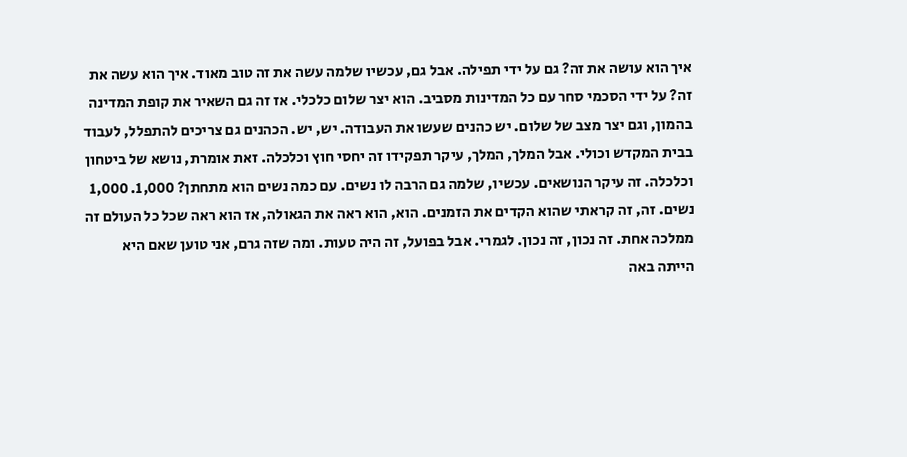איך הוא עושה את זה? גם על ידי תפילה. אבל גם, עכשיו שלמה עשה את זה טוב מאוד. איך הוא עשה את זה? על ידי הסכמי סחר עם כל המדינות מסביב. הוא יצר שלום כלכלי. אז זה גם השאיר את קופת המדינה בהמון, וגם יצר מצב של שלום. יש כהנים שעשו את העבודה. יש, יש. הכהנים גם צריכים להתפלל, לעבוד בבית המקדש וכולי. אבל המלך, המלך, עיקר תפקידו זה יחסי חוץ וכלכלה. זאת אומרת, נושא של ביטחון וכלכלה. זה עיקר הנושאים. עכשיו, שלמה גם הרבה לו נשים. עם כמה נשים הוא מתחתן? 1,000. 1,000 נשים. זה, זה קראתי שהוא הקדים את הזמנים. הוא, הוא ראה את הגאולה, אז הוא ראה שכל כל העולם זה ממלכה אחת. זה נכון, זה נכון. לגמרי. אבל בפועל, זה היה טעות. ומה שזה גרם, אני טוען שאם היא הייתה באה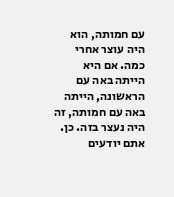עם חמותה, הוא היה עוצר אחרי כמה. אם היא הייתה באה עם הראשונה, הייתה באה עם חמותה, זה היה נעצר בזה. כן. אתם יודעים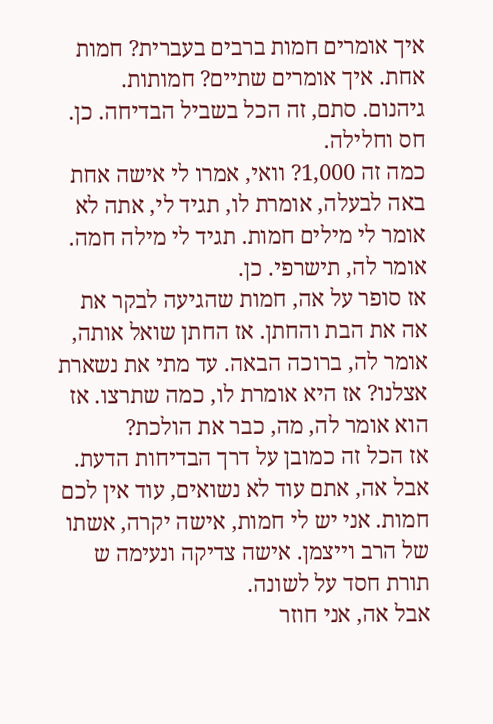איך אומרים חמות ברבים בעברית? חמות אחת. איך אומרים שתיים? חמותות. גיהנום. סתם, זה הכל בשביל הבדיחה. כן. חס וחלילה.
כמה זה 1,000? וואי, אמרו לי אישה אחת באה לבעלה, אומרת לו, תגיד לי, אתה לא אומר לי מילים חמות. תגיד לי מילה חמה. אומר לה, תישרפי. כן.
אז סופר על אה, חמות שהגיעה לבקר את אה את הבת והחתן. אז החתן שואל אותה, אומר לה, ברוכה הבאה. עד מתי את נשארת אצלנו? אז היא אומרת לו, כמה שתרצו. אז הוא אומר לה, מה, כבר את הולכת?
אז הכל זה כמובן על דרך הבדיחות הדעת. אבל אה, אתם עוד לא נשואים, עוד אין לכם חמות. אני יש לי חמות, אישה יקרה, אשתו של הרב וייצמן. אישה צדיקה ונעימה ש תורת חסד על לשונה.
אבל אה, אני חוזר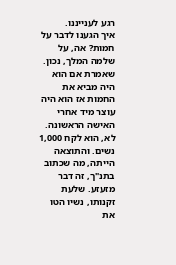רגע לענייננו.
איך הגענו לדבר על חמות? אה, על שלמה המלך, נכון. שאמרת אם הוא היה מביא את החמות אז הוא היה עוצר מיד אחרי האישה הראשונה. לא, הוא לקח 1,000 נשים. והתוצאה הייתה, מה שכתוב בתנ"ך, זה דבר מזעזע. שלעת זקנותו, נשיו הטו את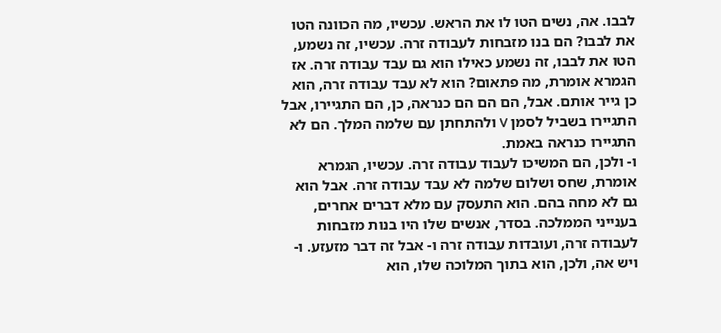לבבו. אה, נשים הטו לו את הראש. עכשיו, מה הכוונה הטו את לבבו? הם בנו מזבחות לעבודה זרה. עכשיו, זה נשמע, הטו את לבבו, זה נשמע כאילו הוא גם עבד עבודה זרה. אז הגמרא אומרת, מה פתאום? הוא לא עבד עבודה זרה, הוא כן גייר אותם. אבל, הם הם הם כנראה, כן, הם התגיירו, אבל התגיירו בשביל לסמן V ולהתחתן עם שלמה המלך. הם לא התגיירו כנראה באמת.
ו- ולכן, הם המשיכו לעבוד עבודה זרה. עכשיו, הגמרא אומרת, שחס ושלום שלמה לא עבד עבודה זרה. אבל הוא גם לא מחה בהם. הוא התעסק עם מלא דברים אחרים, בענייני הממלכה. בסדר, אנשים שלו היו בנות מזבחות לעבודה זרה, ועובדות עבודה זרה ו- אבל זה דבר מזעזע. ו- ויש אה, ולכן, הוא בתוך המלוכה שלו, הוא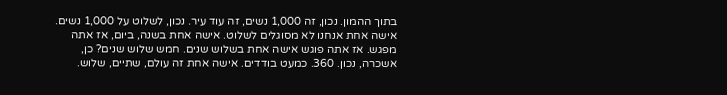בתוך ההמון. נכון, זה 1,000 נשים, זה עוד עיר. נכון, לשלוט על 1,000 נשים. אישה אחת אנחנו לא מסוגלים לשלוט. אישה אחת בשנה, ביום, אז אתה מפגש. אז אתה פוגש אישה אחת בשלוש שנים. חמש שלוש שנים? כן, אשכרה, נכון. 360. כמעט בודדים. אישה אחת זה עולם, שתיים, שלוש.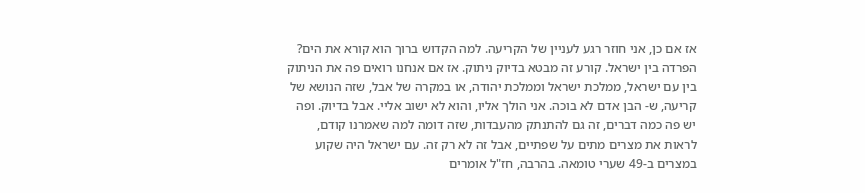אז אם כן, אני חוזר רגע לעניין של הקריעה. למה הקדוש ברוך הוא קורא את הים? הפרדה בין ישראל. קורע זה מבטא בדיוק ניתוק. אז אם אנחנו רואים פה את הניתוק בין עם ישראל, ממלכת ישראל וממלכת יהודה, או במקרה של אבל, שזה הנושא של קריעה, ש- הבן אדם לא בוכה. אני הולך אליו, והוא לא ישוב אליי. אבל בדיוק. ופה יש פה כמה דברים, זה גם להתנתק מהעבדות, שזה דומה למה שאמרנו קודם, לראות את מצרים מתים על שפתיים, אבל זה לא רק זה. עם ישראל היה שקוע במצרים ב-49 שערי טומאה. בהרבה, חז"ל אומרים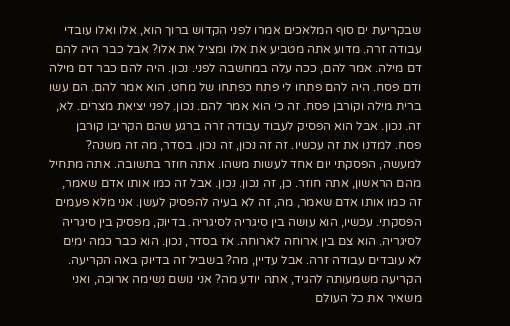שבקריעת ים סוף המלאכים אמרו לפני הקדוש ברוך הוא, אלו ואלו עובדי עבודה זרה. מדוע אתה מטביע את אלו ומציל את אלו? אבל כבר היה להם דם מילה. אמר להם, ככה עלה במחשבה לפני. נכון. היה להם כבר דם מילה ודם פסח. היה להם פתחו לי פתח כפתחו של מחט. הוא אמר להם. הם עשו ברית מילה וקורבן פסח. זה כי הוא אמר להם. נכון. לפני יציאת מצרים. לא, זה. נכון. אבל הוא הפסיק לעבוד עבודה זרה ברגע שהם הקריבו קורבן פסח. למדנו את זה עכשיו. זה זה נכון, זה נכון. בסדר, מה זה משנה? למעשה, הפסקתי יום אחד לעשות משהו. אתה חוזר בתשובה. אתה מתחיל מהם הראשון, אתה חוזר. כן, זה נכון. נכון. אבל זה כמו אותו אדם שאמר, זה כמו אותו אדם שאמר, מה, זה לא בעיה להפסיק לעשן. אני מלא פעמים הפסקתי. עכשיו, הוא עושה בין סיגריה לסיגריה. בדיוק, מפסיק בין סיגריה לסיגריה. הוא צם בין ארוחה לארוחה. אז בסדר, נכון. הוא כבר כמה ימים לא עובדים עבודה זרה. אבל עדיין, מה? בשביל זה בדיוק באה הקריעה. הקריעה משמעותה להגיד, אתה יודע מה? אני נושם נשימה ארוכה, ואני משאיר את כל העולם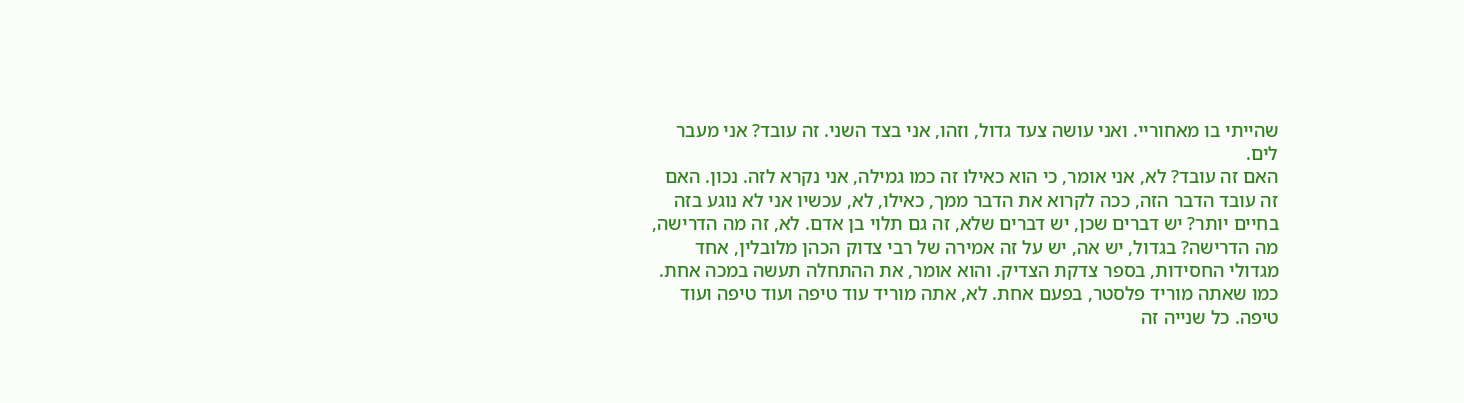שהייתי בו מאחוריי. ואני עושה צעד גדול, וזהו, אני בצד השני. זה עובד? אני מעבר לים.
האם זה עובד? לא, אני אומר, כי הוא כאילו זה כמו גמילה, אני נקרא לזה. נכון. האם זה עובד הדבר הזה, ככה לקרוא את הדבר ממך, כאילו, לא, עכשיו אני לא נוגע בזה בחיים יותר? יש דברים שכן, יש דברים שלא, זה גם תלוי בן אדם. לא, זה מה הדרישה, מה הדרישה? בגדול, יש אה, יש על זה אמירה של רבי צדוק הכהן מלובלין, אחד מגדולי החסידות, בספר צדקת הצדיק. והוא אומר, את ההתחלה תעשה במכה אחת. כמו שאתה מוריד פלסטר, בפעם אחת. לא, אתה מוריד עוד טיפה ועוד טיפה ועוד טיפה. כל שנייה זה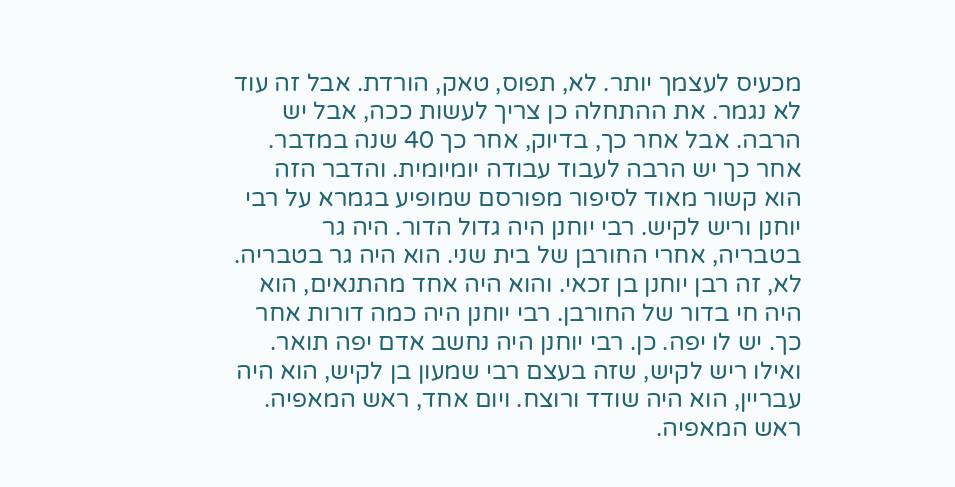מכעיס לעצמך יותר. לא, תפוס, טאק, הורדת. אבל זה עוד לא נגמר. את ההתחלה כן צריך לעשות ככה, אבל יש הרבה. אבל אחר כך, בדיוק, אחר כך 40 שנה במדבר. אחר כך יש הרבה לעבוד עבודה יומיומית. והדבר הזה הוא קשור מאוד לסיפור מפורסם שמופיע בגמרא על רבי יוחנן וריש לקיש. רבי יוחנן היה גדול הדור. היה גר בטבריה, אחרי החורבן של בית שני. הוא היה גר בטבריה. לא, זה רבן יוחנן בן זכאי. והוא היה אחד מהתנאים, הוא היה חי בדור של החורבן. רבי יוחנן היה כמה דורות אחר כך. יש לו יפה. כן. רבי יוחנן היה נחשב אדם יפה תואר. ואילו ריש לקיש, שזה בעצם רבי שמעון בן לקיש, הוא היה עבריין, הוא היה שודד ורוצח. ויום אחד, ראש המאפיה. ראש המאפיה.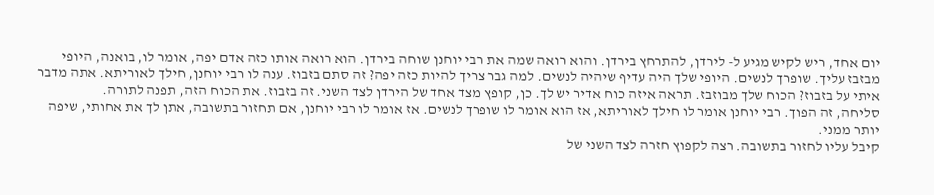יום אחד, ריש לקיש מגיע ל- לירדן, להתרחץ בירדן. והוא רואה שמה את רבי יוחנן שוחה בירדן. הוא רואה אותו כזה אדם יפה, אומר לו, בואנה, היופי מבזבז עליך. שופרך לנשים. היופי שלך היה עדיף שיהיה לנשים. למה גבר צריך להיות כזה יפה? זה סתם בזבוז. ענה לו רבי יוחנן, חילך לאוריתא. אתה מדבר איתי על בזבוז? הכוח שלך מבוזבז. תראה איזה כוח אדיר יש לך. כן, קופץ מצד אחד של הירדן לצד השני. זה בזבוז. את הכוח הזה, תפנה לתורה.
סליחה, זה הפוך. רבי יוחנן אומר לו חילך לאוריתא, אז הוא אומר לו שופרך לנשים. אז אומר לו רבי יוחנן, אם תחזור בתשובה, אתן לך את אחותי, שיפה יותר ממני.
קיבל עליו לחזור בתשובה. רצה לקפוץ חזרה לצד השני של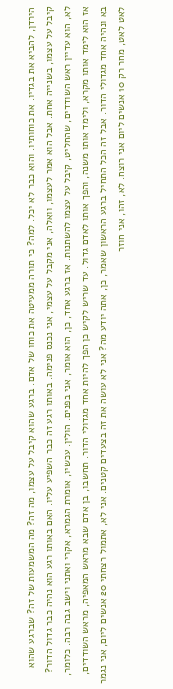הירדן, להביא את בגדיו. את כוחותיו. והוא כבר לא יכל. למה? כי תורה ממעיטה את כוחו של אדם. ברגע שהוא קיבל על עצמו, מה זה? מה המשמעות של זה? שברגע שהוא קיבל על עצמו, בשנייה אחת. אבל הוא אמר לעצמו, וואלה, אני מקבל על עצמי, אני נכנס פנימה. באותו רגע זה כבר השפיע עליו. האם באותו רגע הוא נהיה כבר גדול הדור? לא, הוא עדיין ראש השודדים, שהחליט, קיבל על עצמו להשתנות. אז ברגע אחד, כן, הוא אומר, אני בפנים. הולין. עכשיו, אומרת הגמרא, אקרי ואתני וישב גבה רבה. כלומר, אז הוא לימד אותו מקרא, ולימד אותו משנה, והפך אותו לאדם גדול. עד שריש לקיש כן הפך להיות אחד מגדולי הדור. תחשבו, בן אדם שבא מראש המאפיה, מראש השודדים, בא ונהיה אחד מגדולי הדור. אבל זה הכל התחיל ברגע הראשון שאמר, כן, אתה יודע מה? אני לא עושה את זה בצעדים קטנים. אני לא, אתמול רצחתי 20 אנשים ליום, אני נגמר לאט לאט, מחר רק 10 אנשים ליום אני רוצח. לא, זהו, אני חוזר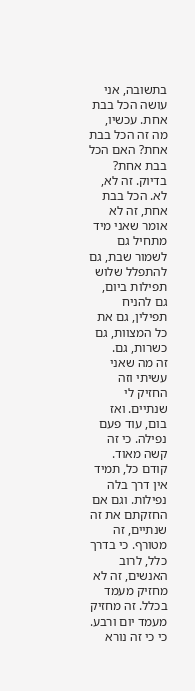בתשובה, אני עושה הכל בבת אחת. עכשיו, מה זה הכל בבת אחת? האם הכל בבת אחת? בדיוק. זה לא, לא. הכל בבת אחת, זה לא אומר שאני מיד מתחיל גם לשמור שבת, גם להתפלל שלוש תפילות ביום, גם להניח תפילין, גם את כל המצוות, גם כשרות, גם.
זה מה שאני עשיתי וזה החזיק לי שנתיים. ואז בום, עוד פעם נפילה. כי זה קשה מאוד. קודם כל, תמיד אין דרך בלה נפילות. וגם אם החזקתם את זה שנתיים, זה מטורף. כי בדרך כלל, לרוב האנשים, זה לא מחזיק מעמד בכלל. זה מחזיק מעמד יום ורבע. כי כי זה נורא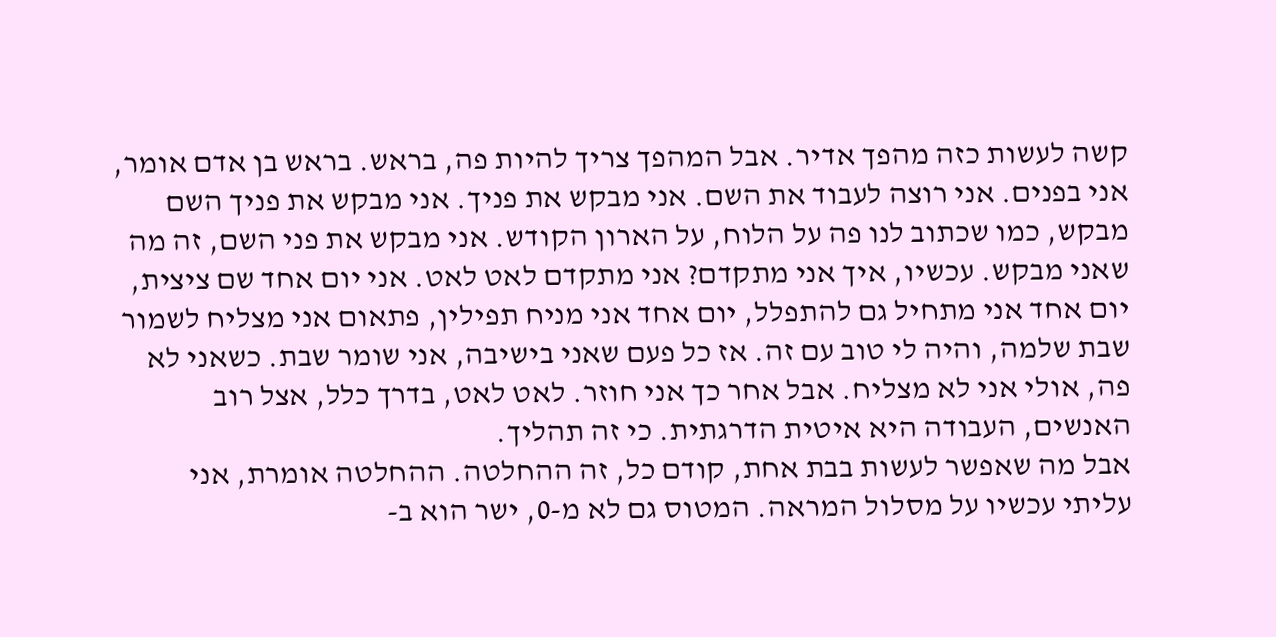קשה לעשות כזה מהפך אדיר. אבל המהפך צריך להיות פה, בראש. בראש בן אדם אומר, אני בפנים. אני רוצה לעבוד את השם. אני מבקש את פניך. אני מבקש את פניך השם מבקש, כמו שכתוב לנו פה על הלוח, על הארון הקודש. אני מבקש את פני השם, זה מה שאני מבקש. עכשיו, איך אני מתקדם? אני מתקדם לאט לאט. אני יום אחד שם ציצית, יום אחד אני מתחיל גם להתפלל, יום אחד אני מניח תפילין, פתאום אני מצליח לשמור שבת שלמה, והיה לי טוב עם זה. אז כל פעם שאני בישיבה, אני שומר שבת. כשאני לא פה, אולי אני לא מצליח. אבל אחר כך אני חוזר. לאט לאט, בדרך כלל, אצל רוב האנשים, העבודה היא איטית הדרגתית. כי זה תהליך.
אבל מה שאפשר לעשות בבת אחת, קודם כל, זה ההחלטה. ההחלטה אומרת, אני עליתי עכשיו על מסלול המראה. המטוס גם לא מ-0, ישר הוא ב-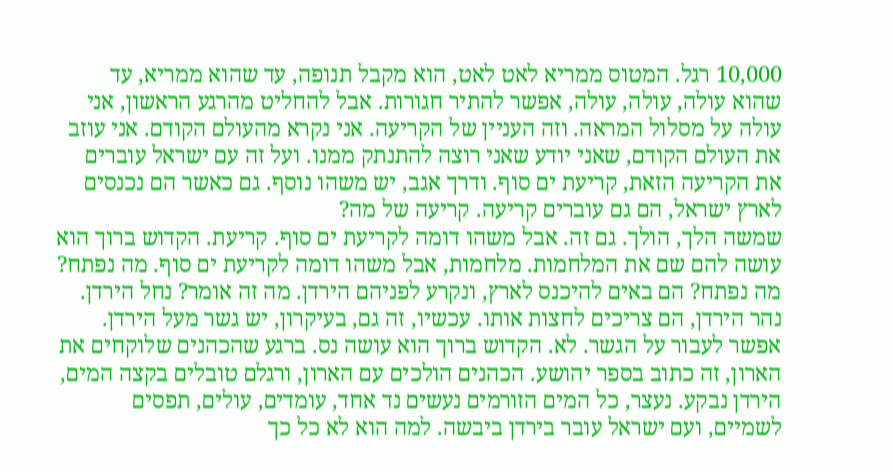10,000 רגל. המטוס ממריא לאט לאט, הוא מקבל תנופה, עד שהוא ממריא, עד שהוא עולה, עולה, עולה, אפשר להתיר חגורות. אבל להחליט מהרגע הראשון, אני עולה על מסלול המראה. וזה העניין של הקריעה. אני נקרא מהעולם הקודם. אני עוזב את העולם הקודם, שאני יודע שאני רוצה להתנתק ממנו. ועל זה עם ישראל עוברים את הקריעה הזאת, קריעת ים סוף. ודרך אגב, יש משהו נוסף. גם כאשר הם נכנסים לארץ ישראל, הם גם עוברים קריעה. קריעה של מה?
שמשה הלך, הולך. גם זה. אבל משהו דומה לקריעת ים סוף. קריעת. הקדוש ברוך הוא עושה להם שם את המלחמות. מלחמות, אבל משהו דומה לקריעת ים סוף. מה נפתח? מה נפתח? הם באים להיכנס לארץ, ונקרע לפניהם הירדן. מה זה אומר? נחל הירדן. נהר הירדן, הם צריכים לחצות אותו. עכשיו, זה גם, בעיקרון, יש גשר מעל הירדן. אפשר לעבור על הגשר. לא. הקדוש ברוך הוא עושה נס. ברגע שהכהנים שלוקחים את הארון, זה כתוב בספר יהושע. הכהנים הולכים עם הארון, ורגלם טובלים בקצה המים, הירדן נבקע. נעצר, כל המים הזורמים נעשים נד אחד, עומדים, עולים, תפסים לשמיים, ועם ישראל עובר בירדן ביבשה. למה הוא לא כל כך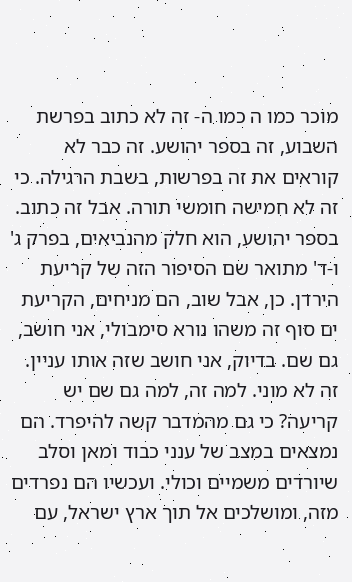מוכר כמו ה כמו ה- זה לא כתוב בפרשת השבוע, זה בספר יהושע. זה כבר לא קוראים את זה בפרשות, בשבת הרגילה. כי זה לא חמישה חומשי תורה. אבל זה כתוב. בספר יהושע, הוא חלק מהנביאים, בפרק ג' ו-ד' מתואר שם הסיפור הזה של קריעת הירדן. כן, אבל שוב, הם מניחים, הקריעת ים סוף זה משהו נורא סימבולי, אני חושב, גם שם. בדיוק, אני חושב שזה אותו עניין. זה לא מוני. למה זה, למה גם שם יש קריעה? כי גם מהמדבר קשה להיפרד. הם נמצאים במצב של ענני כבוד ומאן וסלב שיורדים משמיים וכולי. ועכשיו הם נפרדים מזה, ומושלכים אל תוך ארץ ישראל, עם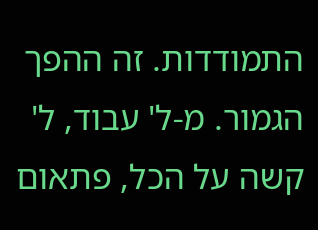התמודדות. זה ההפך הגמור. מ-ל' עבוד, ל' קשה על הכל, פתאום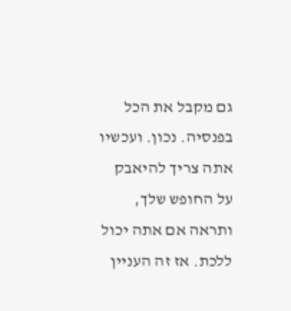גם מקבל את הכל בפנסיה. נכון. ועכשיו אתה צריך להיאבק על החופש שלך, ותראה אם אתה יכול ללכת. אז זה העניין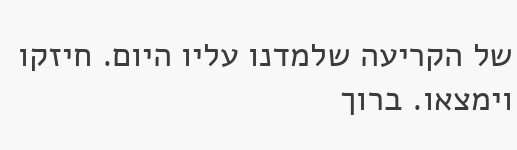של הקריעה שלמדנו עליו היום. חיזקו וימצאו. ברוך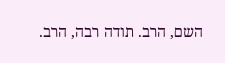השם, הרב. תודה רבה, הרב.